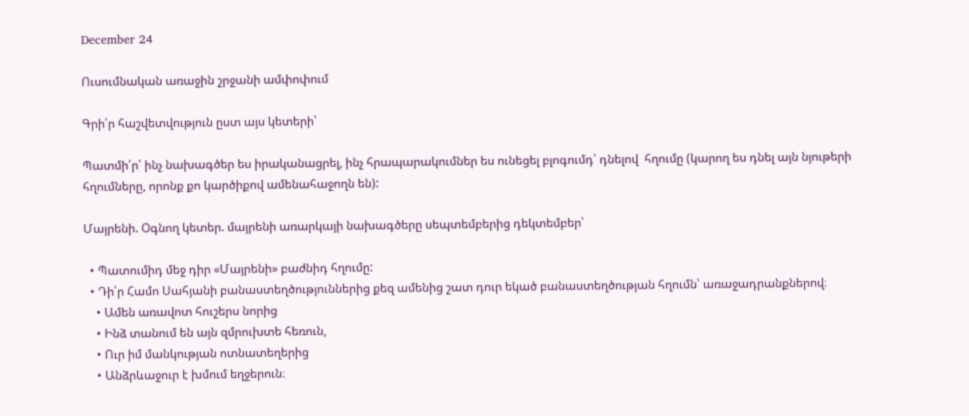December 24

Ուսումնական առաջին շրջանի ամփոփում

Գրի՛ր հաշվետվություն ըստ այս կետերի՝

Պատմի՛ր՝ ինչ նախագծեր ես իրականացրել, ինչ հրապարակումներ ես ունեցել բլոգումդ՝ դնելով  հղումը (կարող ես դնել այն նյութերի հղումները, որոնք քո կարծիքով ամենահաջողն են):

Մայրենի. Օգնող կետեր. մայրենի առարկայի նախագծերը սեպտեմբերից դեկտեմբեր՝

  • Պատումիդ մեջ դիր «Մայրենի» բաժնիդ հղումը:
  • Դի՛ր Համո Սահյանի բանաստեղծություններից քեզ ամենից շատ դուր եկած բանաստեղծության հղումն՝ առաջադրանքներով։
    • Ամեն առավոտ հուշերս նորից
    • Ինձ տանում են այն զմրուխտե հեռուն,
    • Ուր իմ մանկության ոտնատեղերից
    • Անձրևաջուր է խմում եղջերուն։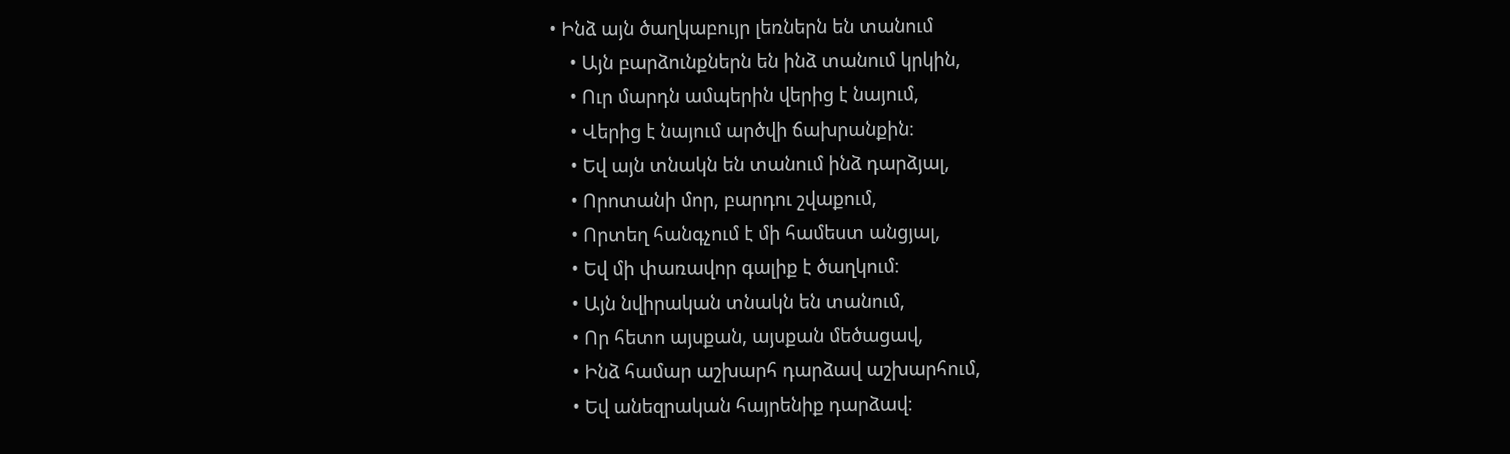• Ինձ այն ծաղկաբույր լեռներն են տանում
    • Այն բարձունքներն են ինձ տանում կրկին,
    • Ուր մարդն ամպերին վերից է նայում,
    • Վերից է նայում արծվի ճախրանքին։
    • Եվ այն տնակն են տանում ինձ դարձյալ,
    • Որոտանի մոր, բարդու շվաքում,
    • Որտեղ հանգչում է մի համեստ անցյալ,
    • Եվ մի փառավոր գալիք է ծաղկում։
    • Այն նվիրական տնակն են տանում,
    • Որ հետո այսքան, այսքան մեծացավ,
    • Ինձ համար աշխարհ դարձավ աշխարհում,
    • Եվ անեզրական հայրենիք դարձավ։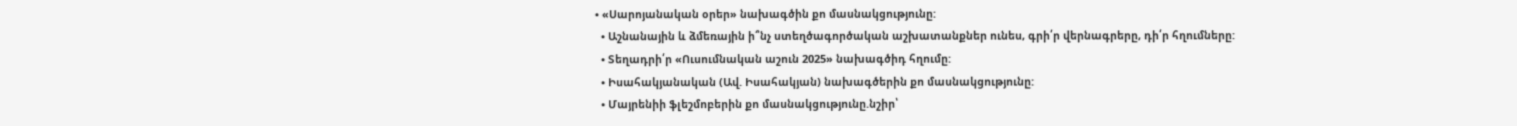• «Սարոյանական օրեր» նախագծին քո մասնակցությունը:
  • Աշնանային և ձմեռային ի՞նչ ստեղծագործական աշխատանքներ ունես, գրի՛ր վերնագրերը, դի՛ր հղումները:
  • Տեղադրի՛ր «Ուսումնական աշուն 2025» նախագծիդ հղումը:
  • Իսահակյանական (Ավ. Իսահակյան) նախագծերին քո մասնակցությունը:
  • Մայրենիի ֆլեշմոբերին քո մասնակցությունը.նշիր՝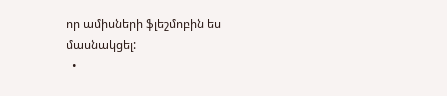որ ամիսների ֆլեշմոբին ես մասնակցել:
  •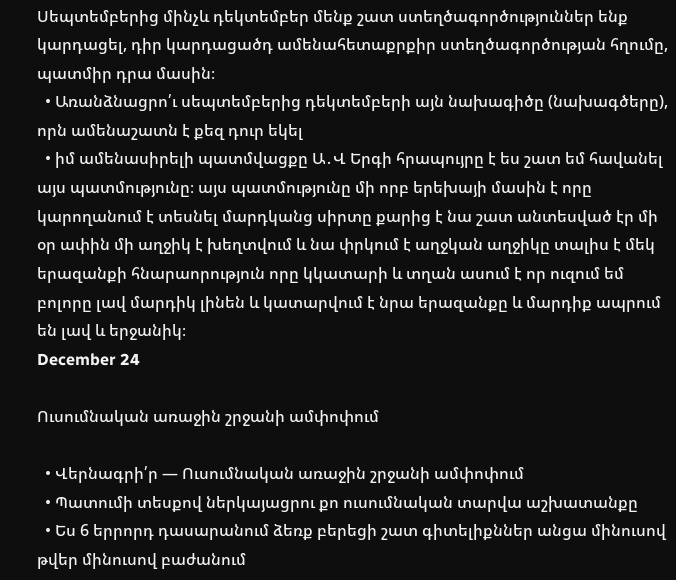Սեպտեմբերից մինչև դեկտեմբեր մենք շատ ստեղծագործություններ ենք կարդացել, դիր կարդացածդ ամենահետաքրքիր ստեղծագործության հղումը, պատմիր դրա մասին։
  • Առանձնացրո՛ւ սեպտեմբերից դեկտեմբերի այն նախագիծը (նախագծերը), որն ամենաշատն է քեզ դուր եկել
  • իմ ամենասիրելի պատմվացքը Ա․Վ Երգի հրապույրը է ես շատ եմ հավանել այս պատմությունը։ այս պատմությունը մի որբ երեխայի մասին է որը կարողանում է տեսնել մարդկանց սիրտը քարից է նա շատ անտեսված էր մի օր ափին մի աղջիկ է խեղտվում և նա փրկում է աղջկան աղջիկը տալիս է մեկ երազանքի հնարաորություն որը կկատարի և տղան ասում է որ ուզում եմ բոլորը լավ մարդիկ լինեն և կատարվում է նրա երազանքը և մարդիք ապրում են լավ և երջանիկ։
December 24

Ուսումնական առաջին շրջանի ամփոփում

  • Վերնագրի՛ր — Ուսումնական առաջին շրջանի ամփոփում
  • Պատումի տեսքով ներկայացրու քո ուսումնական տարվա աշխատանքը
  • Ես 6 երրորդ դասարանում ձեռք բերեցի շատ գիտելիքններ անցա մինուսով թվեր մինուսով բաժանում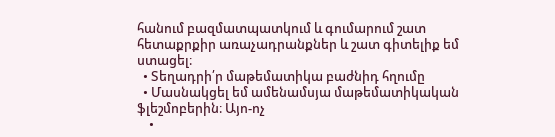հանում բազմատպատկում և գումարում շատ հետաքրքիր առաչադրանքներ և շատ գիտելիք եմ ստացել։
  • Տեղադրի՛ր մաթեմատիկա բաժնիդ հղումը
  • Մասնակցել եմ ամենամսյա մաթեմատիկական ֆլեշմոբերին։ Այո-ոչ
    •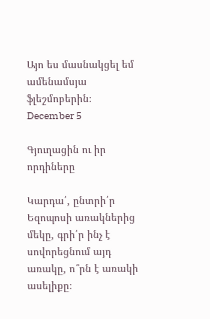Այո ես մասնակցել եմ ամենամսյա ֆլեշմոբերին։
December 5

Գյուղացին ու իր որդիները

Կարդա՛, ընտրի՛ր Եզոպոսի առակներից մեկը, գրի՛ր ինչ է սովորեցնում այդ առակը, ո՞րն է առակի ասելիքը։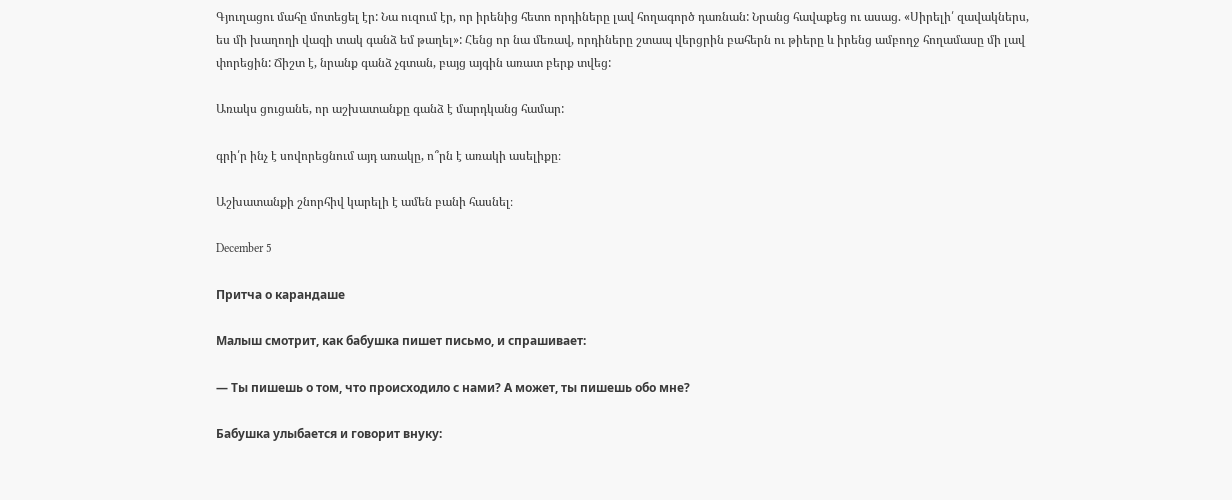Գյուղացու մահը մոտեցել էր: Նա ուզում էր, որ իրենից հետո որդիները լավ հողագործ դառնան: Նրանց հավաքեց ու ասաց. «Սիրելի՛ զավակներս, ես մի խաղողի վազի տակ գանձ եմ թաղել»: Հենց որ նա մեռավ, որդիները շտապ վերցրին բահերն ու թիերը և իրենց ամբողջ հողամասը մի լավ փորեցին: Ճիշտ է, նրանք գանձ չգտան, բայց այգին առատ բերք տվեց:

Առակս ցուցանե, որ աշխատանքը գանձ է մարդկանց համար:

գրի՛ր ինչ է սովորեցնում այդ առակը, ո՞րն է առակի ասելիքը։

Աշխատանքի շնորհիվ կարելի է ամեն բանի հասնել։

December 5

Притча о карандаше

Малыш смотрит, как бабушка пишет письмо, и спрашивает:

— Ты пишешь о том, что происходило с нами? А может, ты пишешь обо мне?

Бабушка улыбается и говорит внуку: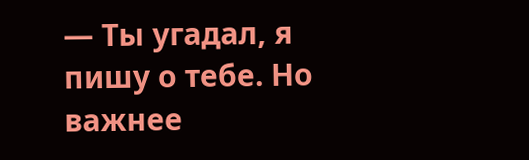— Ты угадал, я пишу о тебе. Но важнее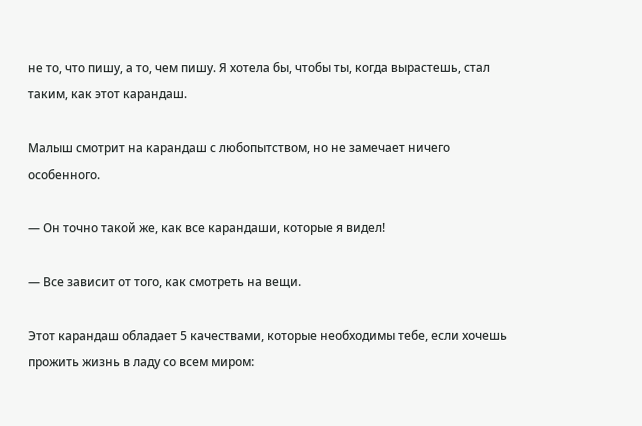не то, что пишу, а то, чем пишу. Я хотела бы, чтобы ты, когда вырастешь, стал таким, как этот карандаш.

Малыш смотрит на карандаш с любопытством, но не замечает ничего особенного.

— Он точно такой же, как все карандаши, которые я видел!

— Все зависит от того, как смотреть на вещи.

Этот карандаш обладает 5 качествами, которые необходимы тебе, если хочешь прожить жизнь в ладу со всем миром: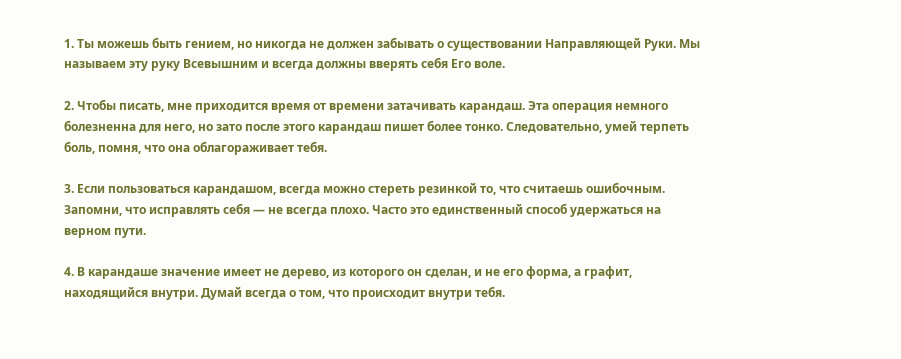1. Ты можешь быть гением, но никогда не должен забывать о существовании Направляющей Руки. Мы называем эту руку Всевышним и всегда должны вверять себя Его воле.

2. Чтобы писать, мне приходится время от времени затачивать карандаш. Эта операция немного болезненна для него, но зато после этого карандаш пишет более тонко. Следовательно, умей терпеть боль, помня, что она облагораживает тебя.

3. Если пользоваться карандашом, всегда можно стереть резинкой то, что считаешь ошибочным. Запомни, что исправлять себя — не всегда плохо. Часто это единственный способ удержаться на верном пути.

4. В карандаше значение имеет не дерево, из которого он сделан, и не его форма, а графит, находящийся внутри. Думай всегда о том, что происходит внутри тебя.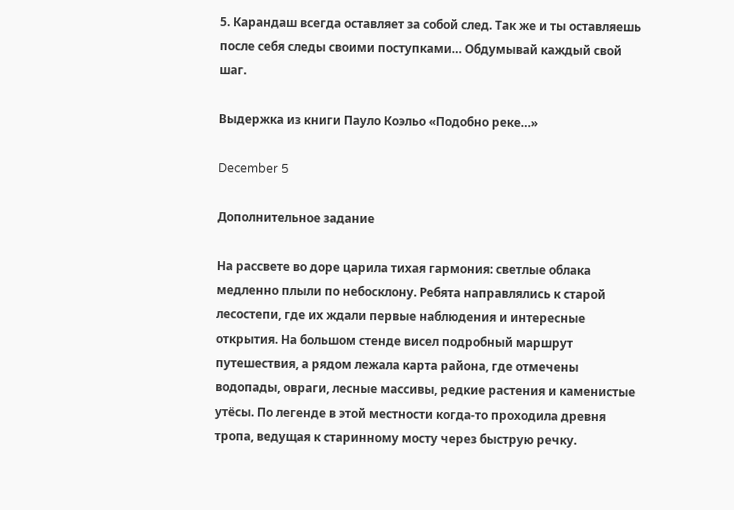5. Карандаш всегда оставляет за собой след. Так же и ты оставляешь после себя следы своими поступками… Обдумывай каждый свой шаг.

Выдержка из книги Пауло Коэльо «Подобно реке…»

December 5

Дополнительное задание

На рассвете во доре царила тихая гармония: светлые облака медленно плыли по небосклону. Ребята направлялись к старой лесостепи, где их ждали первые наблюдения и интересные открытия. На большом стенде висел подробный маршрут путешествия, а рядом лежала карта района, где отмечены водопады, овраги, лесные массивы, редкие растения и каменистые утёсы. По легенде в этой местности когда-то проходила древня тропа, ведущая к старинному мосту через быструю речку.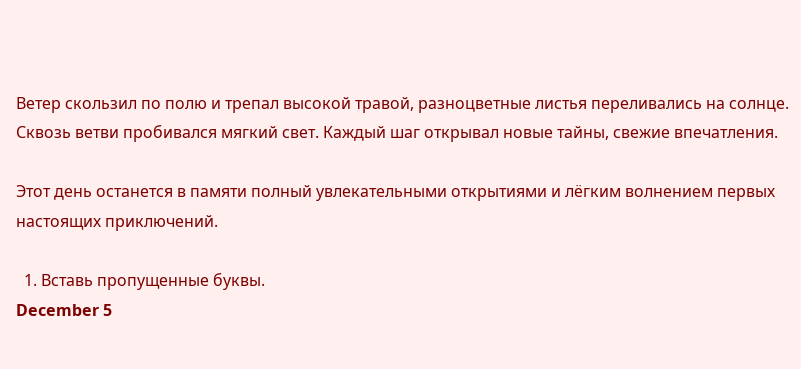Ветер скользил по полю и трепал высокой травой, разноцветные листья переливались на солнце. Сквозь ветви пробивался мягкий свет. Каждый шаг открывал новые тайны, свежие впечатления.

Этот день останется в памяти полный увлекательными открытиями и лёгким волнением первых настоящих приключений.

  1. Вставь пропущенные буквы.
December 5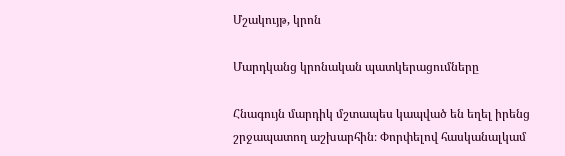Մշակույթ, կրոն

Մարդկանց կրոնական պատկերացումները

Հնագույն մարդիկ մշտապես կապված են եղել իրենց շրջապատող աշխարհին։ Փորփելով հասկանալկամ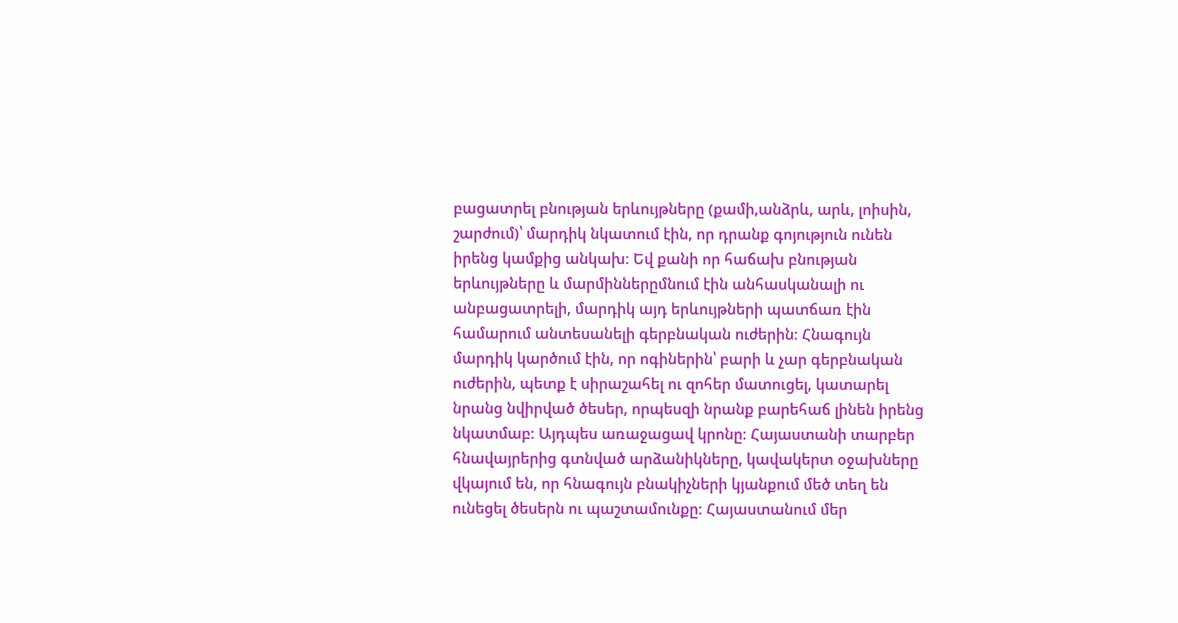բացատրել բնության երևույթները (քամի,անձրև, արև, լոիսին, շարժում)՝ մարդիկ նկատում էին, որ դրանք գոյություն ունեն իրենց կամքից անկախ։ Եվ քանի որ հաճախ բնության երևույթները և մարմիններըմնում էին անհասկանալի ու անբացատրելի, մարդիկ այդ երևույթների պատճառ էին համարում անտեսանելի գերբնական ուժերին։ Հնագույն մարդիկ կարծում էին, որ ոգիներին՝ բարի և չար գերբնական ուժերին, պետք է սիրաշահել ու զոհեր մատուցել, կատարել նրանց նվիրված ծեսեր, որպեսզի նրանք բարեհաճ լինեն իրենց նկատմաբ։ Այդպես առաջացավ կրոնը։ Հայաստանի տարբեր հնավայրերից գտնված արձանիկները, կավակերտ օջախները վկայում են, որ հնագույն բնակիչների կյանքում մեծ տեղ են ունեցել ծեսերն ու պաշտամունքը։ Հայաստանում մեր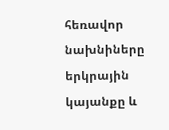հեռավոր նախնիները երկրային կայանքը և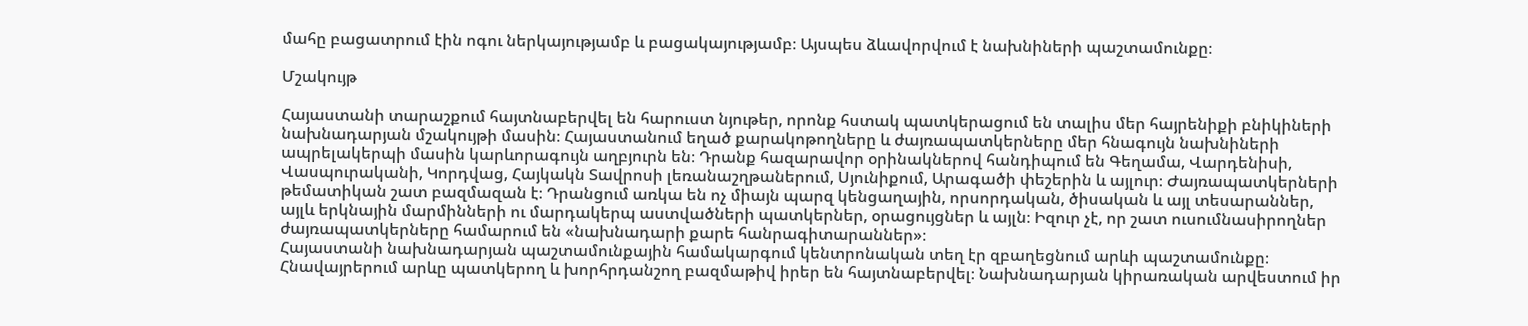մահը բացատրում էին ոգու ներկայությամբ և բացակայությամբ։ Այսպես ձևավորվում է նախնիների պաշտամունքը։

Մշակույթ

Հայաստանի տարաշքում հայտնաբերվել են հարուստ նյութեր, որոնք հստակ պատկերացում են տալիս մեր հայրենիքի բնիկիների նախնադարյան մշակույթի մասին։ Հայաստանում եղած քարակոթողները և ժայռապատկերները մեր հնագույն նախնիների ապրելակերպի մասին կարևորագույն աղբյուրն են։ Դրանք հազարավոր օրինակներով հանդիպում են Գեղամա, Վարդենիսի, Վասպուրականի, Կորդվաց, Հայկակն Տավրոսի լեռանաշղթաներում, Սյունիքում, Արագածի փեշերին և այլուր։ Ժայռապատկերների թեմատիկան շատ բազմազան է։ Դրանցում առկա են ոչ միայն պարզ կենցաղային, որսորդական, ծիսական և այլ տեսարաններ, այլև երկնային մարմինների ու մարդակերպ աստվածների պատկերներ, օրացույցներ և այլն։ Իզուր չէ, որ շատ ուսումնասիրողներ ժայռապատկերները համարում են «նախնադարի քարե հանրագիտարաններ»։
Հայաստանի նախնադարյան պաշտամունքային համակարգում կենտրոնական տեղ էր զբաղեցնում արևի պաշտամունքը։ Հնավայրերում արևը պատկերող և խորհրդանշող բազմաթիվ իրեր են հայտնաբերվել։ Նախնադարյան կիրառական արվեստում իր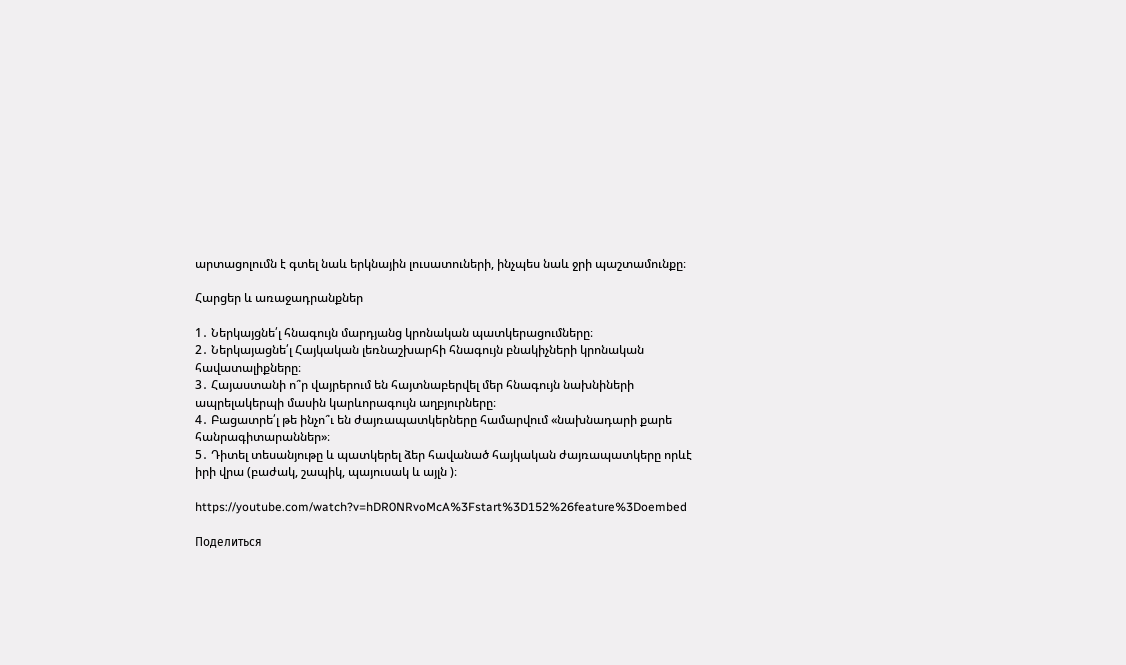արտացոլումն է գտել նաև երկնային լուսատուների, ինչպես նաև ջրի պաշտամունքը։

Հարցեր և առաջադրանքներ

1․ Ներկայցնե՛լ հնագույն մարդյանց կրոնական պատկերացումները։
2․ Ներկայացնե՛լ Հայկական լեռնաշխարհի հնագույն բնակիչների կրոնական հավատալիքները։
3․ Հայաստանի ո՞ր վայրերում են հայտնաբերվել մեր հնագույն նախնիների ապրելակերպի մասին կարևորագույն աղբյուրները։
4․ Բացատրե՛լ թե ինչո՞ւ են ժայռապատկերները համարվում «նախնադարի քարե հանրագիտարաններ»։
5․ Դիտել տեսանյութը և պատկերել ձեր հավանած հայկական ժայռապատկերը որևէ իրի վրա (բաժակ, շապիկ, պայուսակ և այլն )։

https://youtube.com/watch?v=hDR0NRvoMcA%3Fstart%3D152%26feature%3Doembed

Поделиться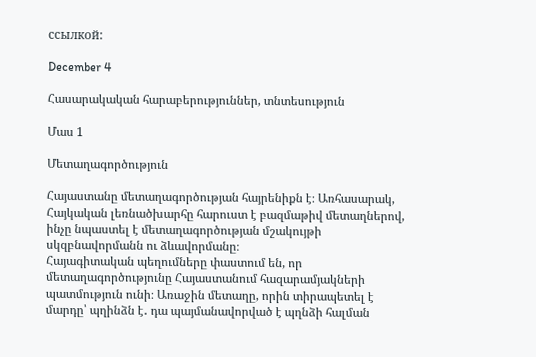ссылкой:

December 4

Հասարակական հարաբերություններ, տնտեսություն

Մաս 1

Մետաղագործություն

Հայաստանը մետաղագործության հայրենիքն է։ Առհասարակ, Հայկական լեռնածխարհը հարուստ է բազմաթիվ մետաղներով, ինչը նպաստել է մետաղագործության մշակույթի սկզբնավորմանն ու ձևավորմանը։
Հայագիտական պեղումները փաստում են, որ մետաղագործությունը Հայաստանում հազարամյակների պատմություն ունի։ Առաջին մետաղը, որին տիրապետել է մարդը՝ պղինձն է․ դա պայմանավորված է պղնձի հալման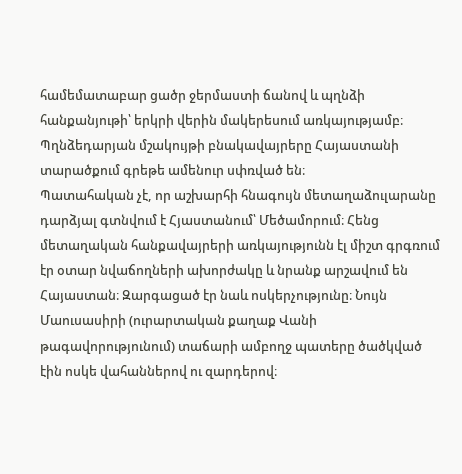համեմատաբար ցածր ջերմաստի ճանով և պղնձի հանքանյութի՝ երկրի վերին մակերեսում առկայությամբ։ Պղնձեդարյան մշակույթի բնակավայրերը Հայաստանի տարածքում գրեթե ամենուր սփռված են։
Պատահական չէ, որ աշխարհի հնագույն մետաղաձուլարանը դարձյալ գտնվում է Հյաստանում՝ Մեծամորում։ Հենց մետաղական հանքավայրերի առկայությունն էլ միշտ գրգռում էր օտար նվաճողների ախորժակը և նրանք արշավում են Հայաստան։ Զարգացած էր նաև ոսկերչությունը։ Նույն Մաուսասիրի (ուրարտական քաղաք Վանի թագավորությունում) տաճարի ամբողջ պատերը ծածկված էին ոսկե վահաններով ու զարդերով։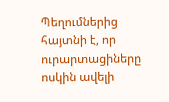Պեղումներից հայտնի է, որ ուրարտացիները ոսկին ավելի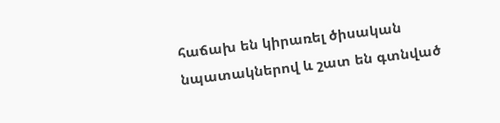հաճախ են կիրառել ծիսական նպատակներով և շատ են գտնված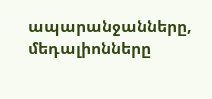ապարանջանները, մեդալիոնները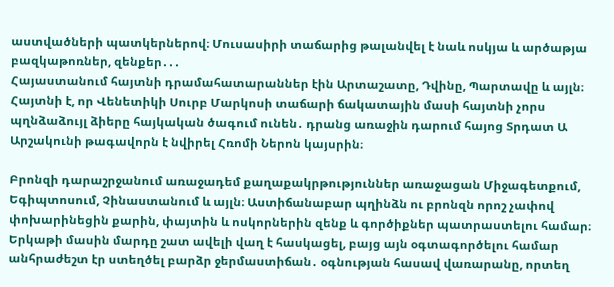աստվածների պատկերներով։ Մուսասիրի տաճարից թալանվել է նաև ոսկյա և արծաթյա բազկաթոռներ, զենքեր․․․
Հայաստանում հայտնի դրամահատարաններ էին Արտաշատը, Դվինը, Պարտավը և այլն։ Հայտնի է, որ Վենետիկի Սուրբ Մարկոսի տաճարի ճակատային մասի հայտնի չորս պղնձաձույլ ձիերը հայկական ծագում ունեն․ դրանց առաջին դարում հայոց Տրդատ Ա Արշակունի թագավորն է նվիրել Հռոմի Ներոն կայսրին։

Բրոնզի դարաշրջանում առաջադեմ քաղաքակրթություններ առաջացան Միջագետքում, Եգիպտոսում, Չինաստանում և այլն։ Աստիճանաբար պղինձն ու բրոնզն որոշ չափով փոխարինեցին քարին, փայտին և ոսկորներին զենք և գործիքներ պատրաստելու համար։ Երկաթի մասին մարդը շատ ավելի վաղ է հասկացել, բայց այն օգտագործելու համար անհրաժեշտ էր ստեղծել բարձր ջերմաստիճան․ օգնության հասավ վառարանը, որտեղ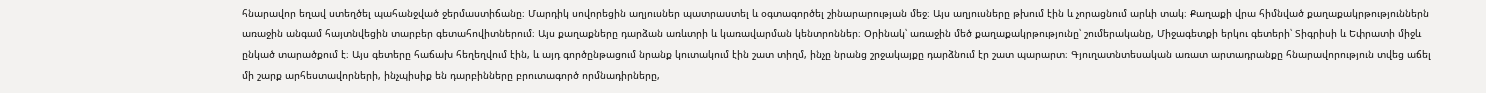հնարավոր եղավ ստեղծել պահանջված ջերմաստիճանը։ Մարդիկ սովորեցին աղյուսներ պատրաստել և օգտագործել շինարարության մեջ։ Այս աղյուսները թխում էին և չորացնում արևի տակ։ Քաղաքի վրա հիմնված քաղաքակրթություններն առաջին անգամ հայտնվեցին տարբեր գետահովիտներում։ Այս քաղաքները դարձան առևտրի և կառավարման կենտրոններ։ Օրինակ՝ առաջին մեծ քաղաքակրթությունը՝ շումերականը, Միջագետքի երկու գետերի՝ Տիգրիսի և Եփրատի միջև ընկած տարածքում է։ Այս գետերը հաճախ հեղեղվում էին, և այդ գործընթացում նրանք կուտակում էին շատ տիղմ, ինչը նրանց շրջակայքը դարձնում էր շատ պարարտ։ Գյուղատնտեսական առատ արտադրանքը հնարավորություն տվեց աճել մի շարք արհեստավորների, ինչպիսիք են դարբինները բրուտագործ որմնադիրները,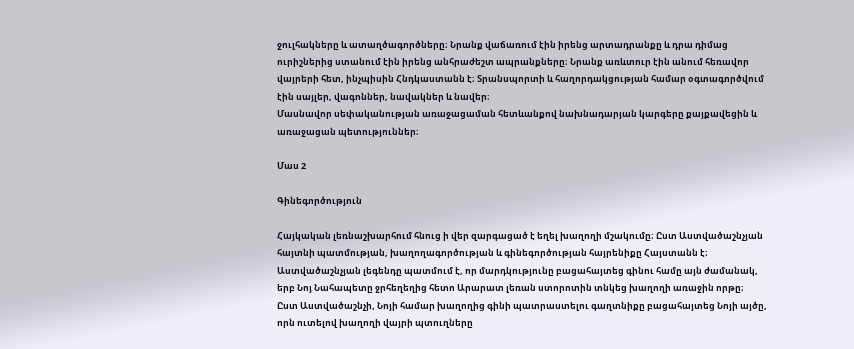ջուլհակները և ատաղծագործները։ Նրանք վաճառում էին իրենց արտադրանքը և դրա դիմաց ուրիշներից ստանում էին իրենց անհրաժեշտ ապրանքները։ Նրանք առևտուր էին անում հեռավոր վայրերի հետ, ինչպիսին Հնդկաստանն է։ Տրանսպորտի և հաղորդակցության համար օգտագործվում էին սայլեր, վագոններ, նավակներ և նավեր։
Մասնավոր սեփականության առաջացաման հետևանքով նախնադարյան կարգերը քայքավեցին և առաջացան պետություններ։

Մաս 2

Գինեգործություն

Հայկական լեռնաշխարհում հնուց ի վեր զարգացած է եղել խաղողի մշակումը։ Ըստ Աստվածաշնչյան հայտնի պատմության, խաղողագործության և գինեգործության հայրենիքը Հայստանն է։ Աստվածաշնչյան լեգենդը պատմում է, որ մարդկությունը բացահայտեց գինու համը այն ժամանակ, երբ Նոյ Նահապետը ջրհեղեղից հետո Արարատ լեռան ստորոտին տնկեց խաղողի առաջին որթը։
Ըստ Աստվածաշնչի, Նոյի համար խաղողից գինի պատրաստելու գաղտնիքը բացահայտեց Նոյի այծը, որն ուտելով խաղողի վայրի պտուղները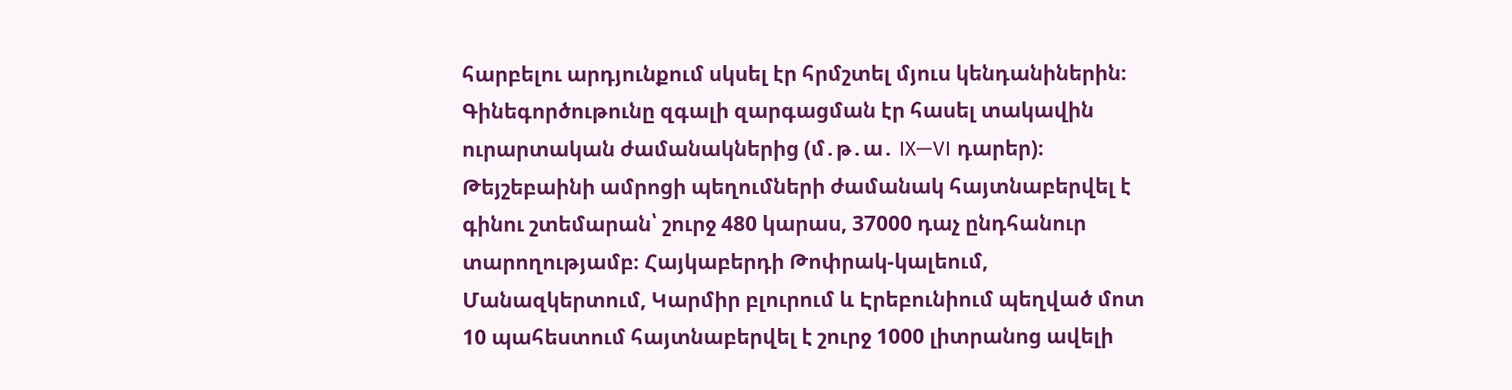հարբելու արդյունքում սկսել էր հրմշտել մյուս կենդանիներին։
Գինեգործութունը զգալի զարգացման էր հասել տակավին ուրարտական ժամանակներից (մ․թ․ա․ IX—VI դարեր)։ Թեյշեբաինի ամրոցի պեղումների ժամանակ հայտնաբերվել է գինու շտեմարան՝ շուրջ 480 կարաս, 37000 դաչ ընդհանուր տարողությամբ։ Հայկաբերդի Թոփրակ-կալեում, Մանազկերտում, Կարմիր բլուրում և Էրեբունիում պեղված մոտ 10 պահեստում հայտնաբերվել է շուրջ 1000 լիտրանոց ավելի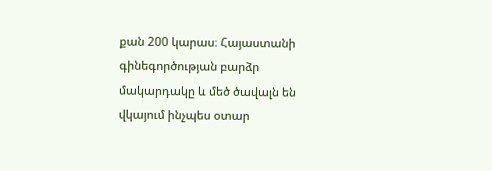քան 200 կարաս։ Հայաստանի գինեգործության բարձր մակարդակը և մեծ ծավալն են վկայում ինչպես օտար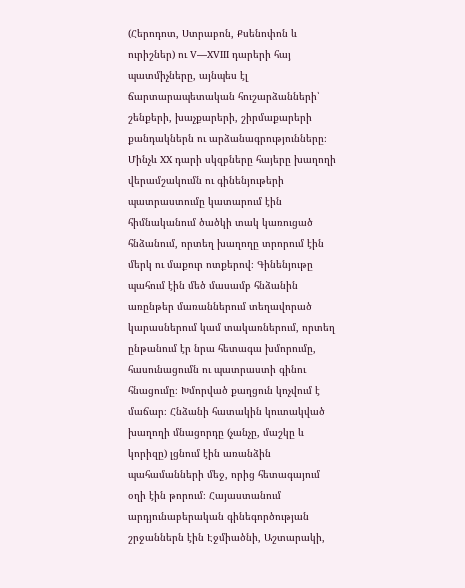(Հերոդոտ, Ստրաբոն, Քսենոփոն և ուրիշներ) ու V—XVIII դարերի հայ պատմիչները, այնպես էլ ճարտարապետական հուշարձանների՝ շենքերի, խաչքարերի, շիրմաքարերի քանդակներն ու արձանագրությունները։
Մինչև XX դարի սկզբները հայերը խաղողի վերամշակումն ու գինենյութերի պատրաստումը կատարում էին հիմնականում ծածկի տակ կառուցած հնձանում, որտեղ խաղողը տրորում էին մերկ ու մաքուր ոտքերով։ Գինենյութը պահում էին մեծ մասամբ հնձանին առընթեր մառաններում տեղավորած կարասներում կամ տակառներում, որտեղ ընթանում էր նրա հետագա խմորումը, հասունացումն ու պատրաստի գինու հնացումը։ Խմորված քաղցուն կոչվում է մաճար։ Հնձանի հատակին կուտակված խաղողի մնացորդը (չանչը, մաշկը և կորիզը) լցնում էին առանձին պահամանների մեջ, որից հետագայում օղի էին թորում։ Հայաստանում արդյունաբերական գինեգործության շրջաններն էին Էջմիածնի, Աշտարակի,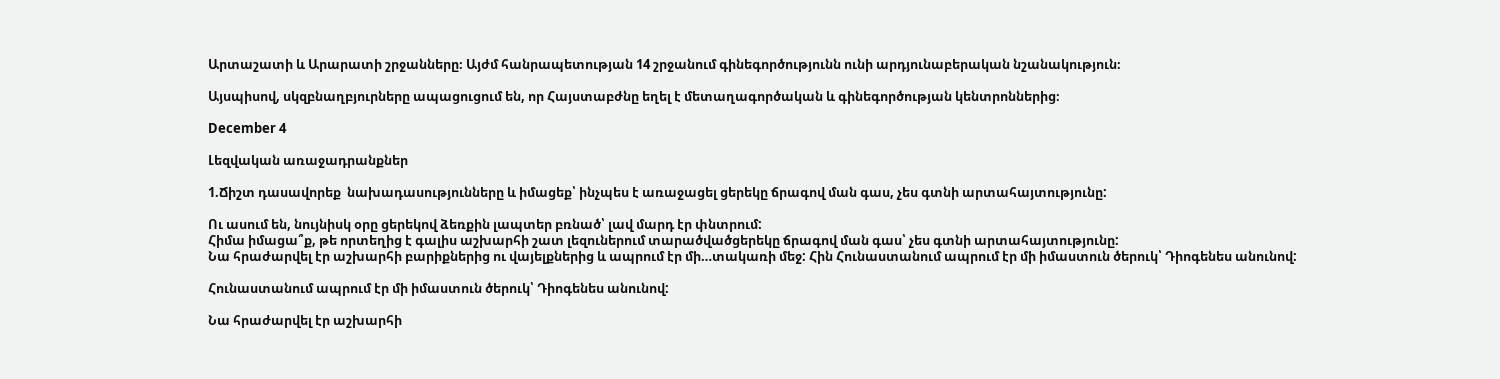Արտաշատի և Արարատի շրջանները։ Այժմ հանրապետության 14 շրջանում գինեգործությունն ունի արդյունաբերական նշանակություն։

Այսպիսով, սկզբնաղբյուրները ապացուցում են, որ Հայստաբժնը եղել է մետաղագործական և գինեգործության կենտրոններից։

December 4

Լեզվական առաջադրանքներ

1.Ճիշտ դասավորեք  նախադասությունները և իմացեք՝ ինչպես է առաջացել ցերեկը ճրագով ման գաս, չես գտնի արտահայտությունը:

Ու ասում են, նույնիսկ օրը ցերեկով ձեռքին լապտեր բռնած՝ լավ մարդ էր փնտրում:
Հիմա իմացա՞ք, թե որտեղից է գալիս աշխարհի շատ լեզուներում տարածվածցերեկը ճրագով ման գաս՝ չես գտնի արտահայտությունը:
Նա հրաժարվել էր աշխարհի բարիքներից ու վայելքներից և ապրում էր մի…տակառի մեջ: Հին Հունաստանում ապրում էր մի իմաստուն ծերուկ՝ Դիոգենես անունով:

Հունաստանում ապրում էր մի իմաստուն ծերուկ՝ Դիոգենես անունով:

Նա հրաժարվել էր աշխարհի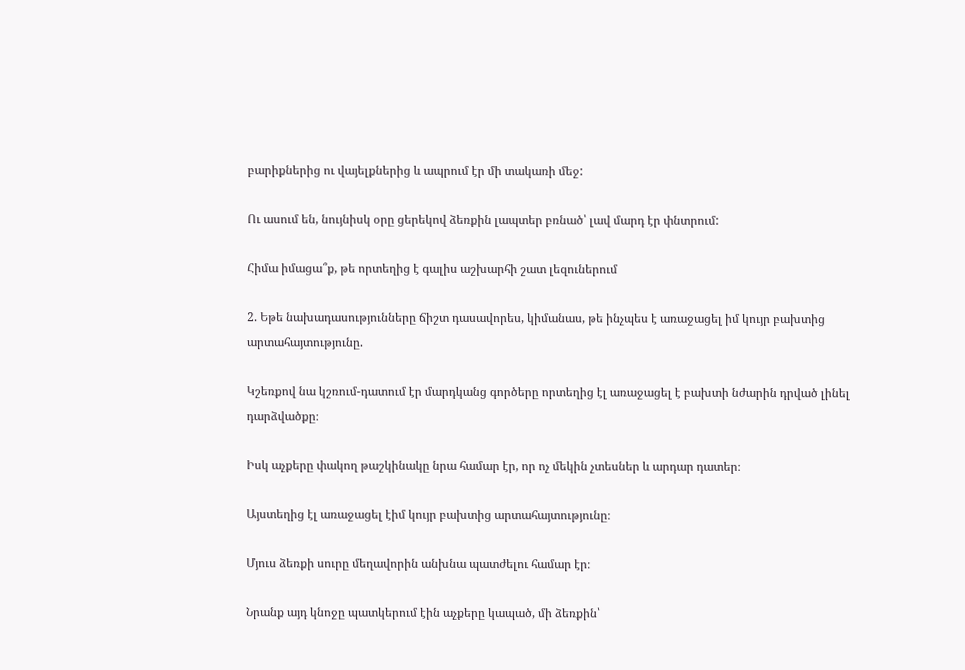բարիքներից ու վայելքներից և ապրում էր մի տակառի մեջ:

Ու ասում են, նույնիսկ օրը ցերեկով ձեռքին լապտեր բռնած՝ լավ մարդ էր փնտրում:

Հիմա իմացա՞ք, թե որտեղից է գալիս աշխարհի շատ լեզուներում

2. Եթե նախադասությունները ճիշտ դասավորես, կիմանաս, թե ինչպես է առաջացել իմ կույր բախտից արտահայտությունը.

Կշեռքով նա կշռում-դատում էր մարդկանց գործերը որտեղից էլ առաջացել է բախտի նժարին դրված լինել դարձվածքը։

Իսկ աչքերը փակող թաշկինակը նրա համար էր, որ ոչ մեկին չտեսներ և արդար դատեր։

Այստեղից էլ առաջացել էիմ կույր բախտից արտահայտությունը։

Մյուս ձեռքի սուրը մեղավորին անխնա պատժելու համար էր։

Նրանք այդ կնոջը պատկերում էին աչքերը կապած, մի ձեռքին՝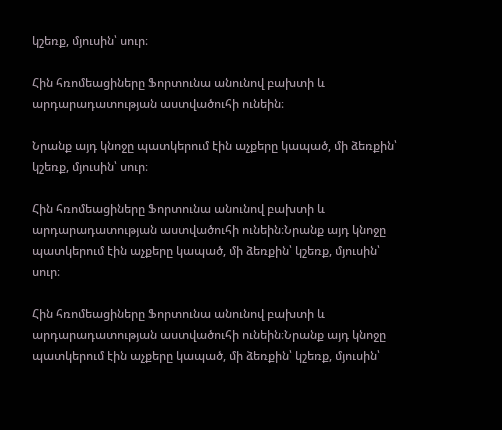կշեռք, մյուսին՝ սուր։

Հին հռոմեացիները Ֆորտունա անունով բախտի և արդարադատության աստվածուհի ունեին։

Նրանք այդ կնոջը պատկերում էին աչքերը կապած, մի ձեռքին՝ կշեռք, մյուսին՝ սուր։

Հին հռոմեացիները Ֆորտունա անունով բախտի և արդարադատության աստվածուհի ունեին։Նրանք այդ կնոջը պատկերում էին աչքերը կապած, մի ձեռքին՝ կշեռք, մյուսին՝ սուր։

Հին հռոմեացիները Ֆորտունա անունով բախտի և արդարադատության աստվածուհի ունեին։Նրանք այդ կնոջը պատկերում էին աչքերը կապած, մի ձեռքին՝ կշեռք, մյուսին՝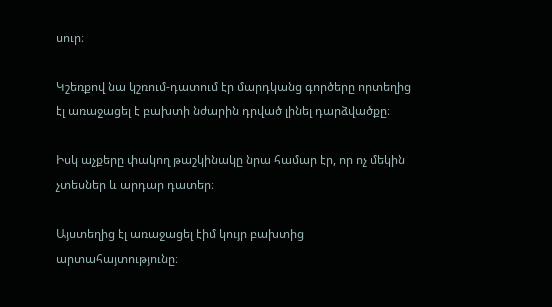սուր։

Կշեռքով նա կշռում-դատում էր մարդկանց գործերը որտեղից էլ առաջացել է բախտի նժարին դրված լինել դարձվածքը։

Իսկ աչքերը փակող թաշկինակը նրա համար էր, որ ոչ մեկին չտեսներ և արդար դատեր։

Այստեղից էլ առաջացել էիմ կույր բախտից արտահայտությունը։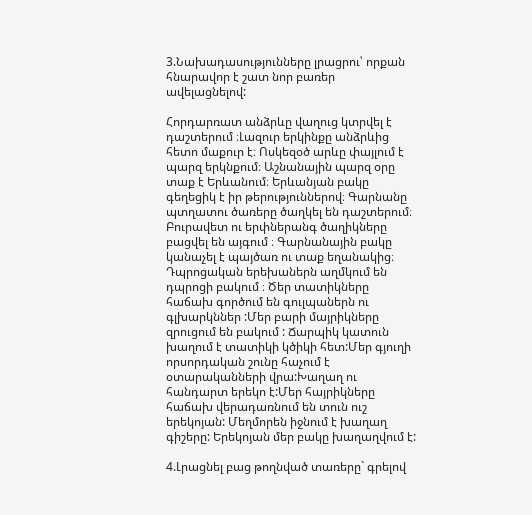3.Նախադասությունները լրացրու՝ որքան հնարավոր է շատ նոր բառեր ավելացնելով:

Հորդարռատ անձրևը վաղուց կտրվել է դաշտերում ։Լազուր երկինքը անձրևից հետո մաքուր է։ Ոսկեզօծ արևը փայլում է պարզ երկնքում։ Աշնանային պարզ օրը տաք է Երևանում։ Երևանյան բակը գեղեցիկ է իր թերություններով։ Գարնանը պտղատու ծառերը ծաղկել են դաշտերում։ Բուրավետ ու երփներանգ ծաղիկները բացվել են այգում ։ Գարնանային բակը կանաչել է պայծառ ու տաք եղանակից։ Դպրոցական երեխաներն աղմկում են դպրոցի բակում ։ Ծեր տատիկները հաճախ գործում են գուլպաներն ու գլխարկններ :Մեր բարի մայրիկները զրուցում են բակում : Ճարպիկ կատուն խաղում է տատիկի կծիկի հետ:Մեր գյուղի որսորդական շունը հաչում է օտարականների վրա:Խաղաղ ու հանդարտ երեկո է:Մեր հայրիկները հաճախ վերադառնում են տուն ուշ երեկոյան: Մեղմորեն իջնում է խաղաղ գիշերը: Երեկոյան մեր բակը խաղաղվում է:

4.Լրացնել բաց թողնված տառերը` գրելով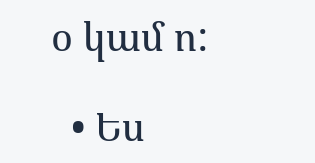օ կամ ո:

  • Ես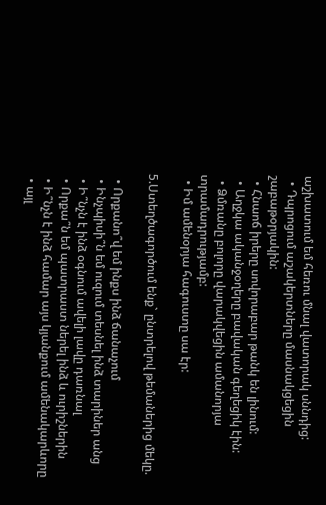աշխատում եմ հեռու մնալ վատորակ սննդից:
  • Դպրոցում աշակերտները մասնակցեցին շաբաթօրյակին:
  • Հնաոճ իրերը սովորաբար թանկ են լինում:
  • Աղջկա ականջօղերը բավական գեղեցիկ էին:
  • Ձմռանը բոլորը վարակվեցին ամանորյա տրամադրությամբ:
  • Իմ ամենօրյա հագուստը սա էր:

5.Ստեղծագործում ենք` ընտրելով թեմաներից մեկը.

  • Որքանո՞վ եմ ինքս ինձ ճանաչում
  • Ինչպիսի՞ն եմ ուզում տեսնել ինձ տարիներ անց
  • Ի՞նչն է ինձ օգնում ավելի լավը դառնալ
  • Որքա՞ն եմ պատրաստ ներել ինձ և ուրիշներին
  • Ի՞նչն է ինձ համար այս կյանքում ամենակարևորը
  • այլ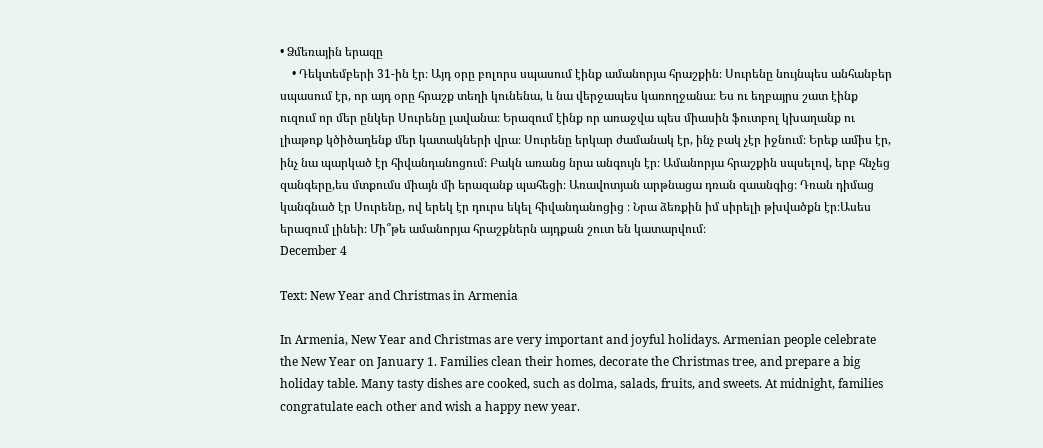• Ձմեռային երազը
    • Դեկտեմբերի 31-ին էր։ Այդ օրը բոլորս սպասում էինք ամանորյա հրաշքին։ Սուրենը նույնպես անհանբեր սպասում էր, որ այդ օրը հրաշք տեղի կունենա, և նա վերջապես կառողջանա։ Ես ու եղբայրս շատ էինք ուզում որ մեր ընկեր Սուրենը լավանա։ Երազում էինք որ առաջվա պես միասին ֆուտբոլ կխաղանք ու լիաթոք կծիծաղենք մեր կատակների վրա։ Սուրենը երկար ժամանակ էր, ինչ բակ չէր իջնում։ Երեք ամիս էր, ինչ նա պարկած էր հիվանդանոցում։ Բակն առանց նրա անգույն էր։ Ամանորյա հրաշքին սպսելով, երբ հնչեց զանգերը,ես մտքումս միայն մի երազանք պահեցի։ Առավոտյան արթնացա դռան զաանգից։ Դռան դիմաց կանգնած էր Սուրենը, ով երեկ էր դուրս եկել հիվանդանոցից ։ Նրա ձեռքին իմ սիրելի թխվածքն էր։Ասես երազում լինեի։ Մի՞թե ամանորյա հրաշքներն այդքան շուտ են կատարվում։
December 4

Text: New Year and Christmas in Armenia

In Armenia, New Year and Christmas are very important and joyful holidays. Armenian people celebrate the New Year on January 1. Families clean their homes, decorate the Christmas tree, and prepare a big holiday table. Many tasty dishes are cooked, such as dolma, salads, fruits, and sweets. At midnight, families congratulate each other and wish a happy new year.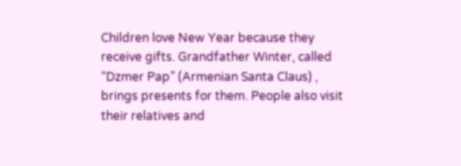Children love New Year because they receive gifts. Grandfather Winter, called “Dzmer Pap” (Armenian Santa Claus) , brings presents for them. People also visit their relatives and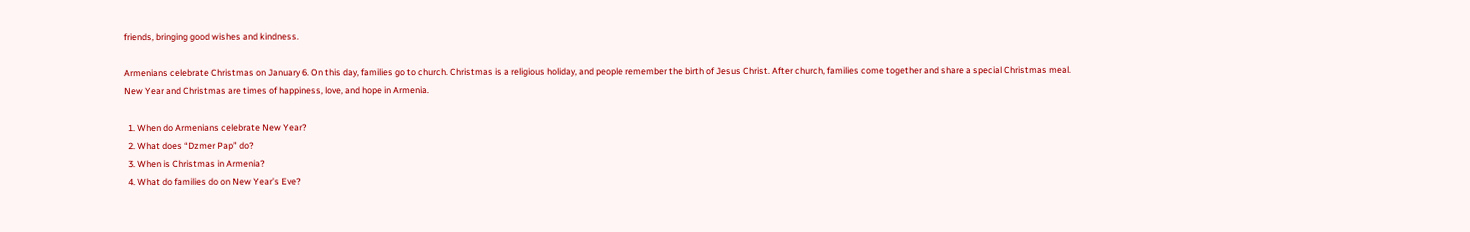friends, bringing good wishes and kindness.

Armenians celebrate Christmas on January 6. On this day, families go to church. Christmas is a religious holiday, and people remember the birth of Jesus Christ. After church, families come together and share a special Christmas meal. New Year and Christmas are times of happiness, love, and hope in Armenia.

  1. When do Armenians celebrate New Year?
  2. What does “Dzmer Pap” do?
  3. When is Christmas in Armenia?
  4. What do families do on New Year’s Eve?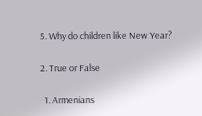5. Why do children like New Year?

2. True or False

  1. Armenians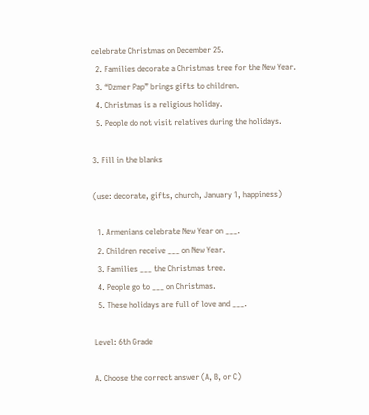celebrate Christmas on December 25.
  2. Families decorate a Christmas tree for the New Year.
  3. “Dzmer Pap” brings gifts to children.
  4. Christmas is a religious holiday.
  5. People do not visit relatives during the holidays.

3. Fill in the blanks

(use: decorate, gifts, church, January 1, happiness)

  1. Armenians celebrate New Year on ___.
  2. Children receive ___ on New Year.
  3. Families ___ the Christmas tree.
  4. People go to ___ on Christmas.
  5. These holidays are full of love and ___.

Level: 6th Grade

A. Choose the correct answer (A, B, or C)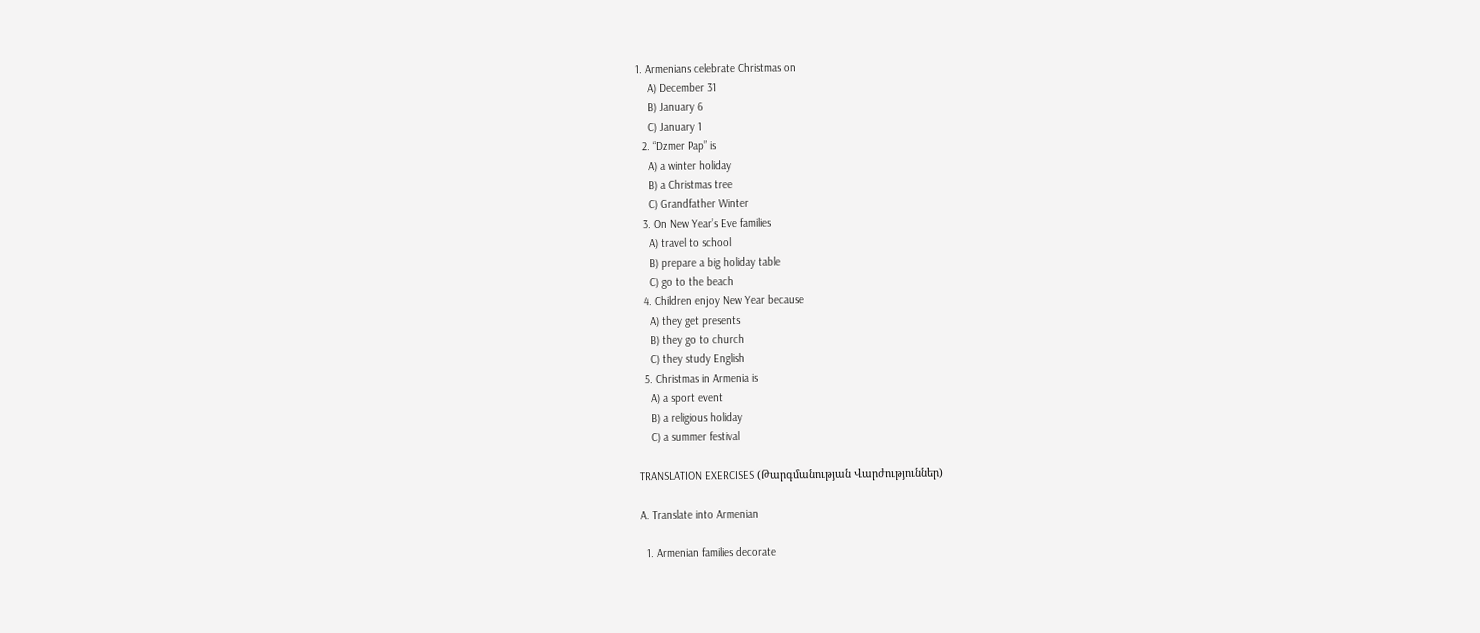1. Armenians celebrate Christmas on
    A) December 31
    B) January 6
    C) January 1
  2. “Dzmer Pap” is
    A) a winter holiday
    B) a Christmas tree
    C) Grandfather Winter
  3. On New Year’s Eve families
    A) travel to school
    B) prepare a big holiday table
    C) go to the beach
  4. Children enjoy New Year because
    A) they get presents
    B) they go to church
    C) they study English
  5. Christmas in Armenia is
    A) a sport event
    B) a religious holiday
    C) a summer festival

TRANSLATION EXERCISES (Թարգմանության Վարժություններ)

A. Translate into Armenian

  1. Armenian families decorate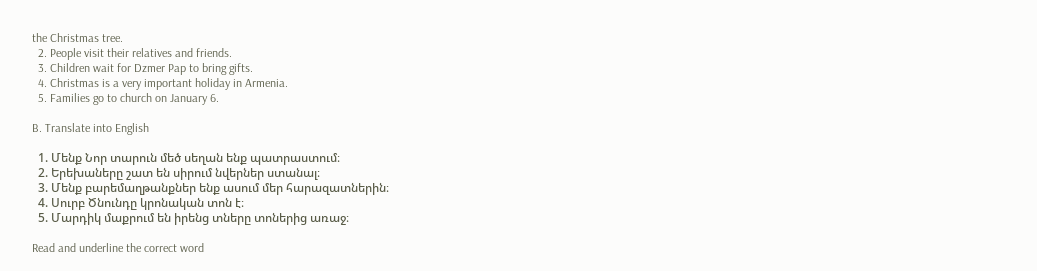the Christmas tree.
  2. People visit their relatives and friends.
  3. Children wait for Dzmer Pap to bring gifts.
  4. Christmas is a very important holiday in Armenia.
  5. Families go to church on January 6.

B. Translate into English

  1. Մենք Նոր տարուն մեծ սեղան ենք պատրաստում։
  2. Երեխաները շատ են սիրում նվերներ ստանալ։
  3. Մենք բարեմաղթանքներ ենք ասում մեր հարազատներին։
  4. Սուրբ Ծնունդը կրոնական տոն է։
  5. Մարդիկ մաքրում են իրենց տները տոներից առաջ։

Read and underline the correct word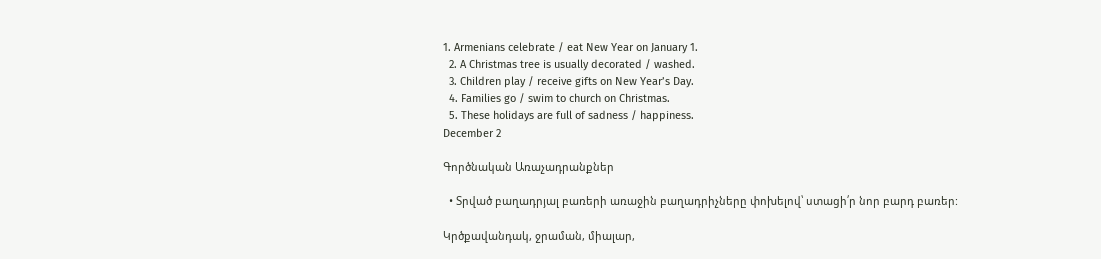1. Armenians celebrate / eat New Year on January 1.
  2. A Christmas tree is usually decorated / washed.
  3. Children play / receive gifts on New Year’s Day.
  4. Families go / swim to church on Christmas.
  5. These holidays are full of sadness / happiness.
December 2

Գործնական Առաչադրանքներ

  • Տրված բաղադրյալ բառերի առաջին բաղադրիչները փոխելով՝ ստացի՛ր նոր բարդ բառեր:

Կրծքավանդակ, ջրաման, միալար,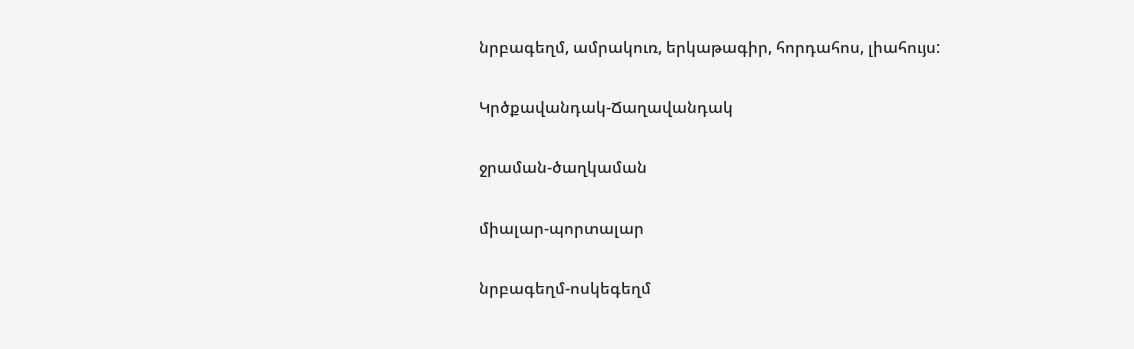նրբագեղմ, ամրակուռ, երկաթագիր, հորդահոս, լիահույս:

Կրծքավանդակ-Ճաղավանդակ

ջրաման-ծաղկաման

միալար-պորտալար

նրբագեղմ-ոսկեգեղմ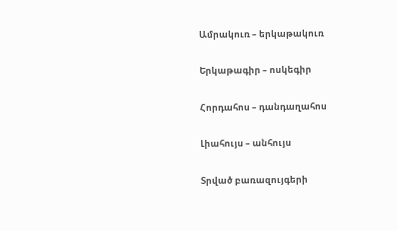Ամրակուռ – երկաթակուռ

Երկաթագիր – ոսկեգիր

Հորդահոս – դանդաղահոս

Լիահույս – անհույս

Տրված բառազույգերի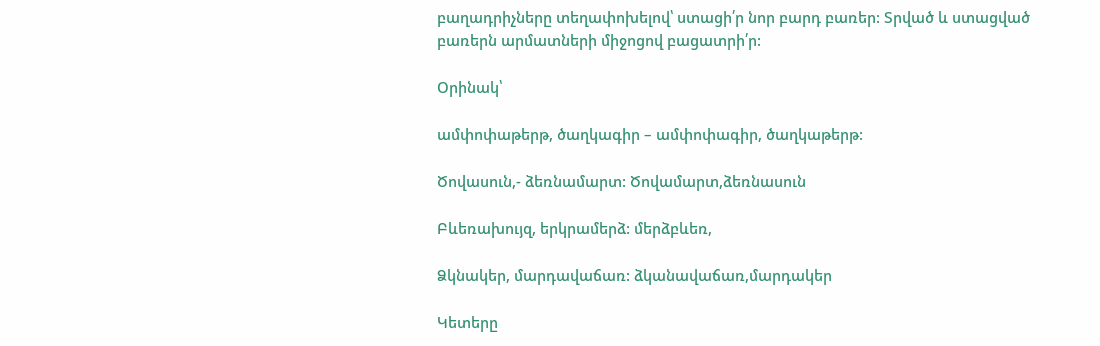բաղադրիչները տեղափոխելով՝ ստացի՛ր նոր բարդ բառեր: Տրված և ստացված բառերն արմատների միջոցով բացատրի՛ր:

Օրինակ՝

ամփոփաթերթ, ծաղկագիր – ամփոփագիր, ծաղկաթերթ:

Ծովասուն,- ձեռնամարտ: Ծովամարտ,ձեռնասուն

Բևեռախույզ, երկրամերձ: մերձբևեռ,

Ձկնակեր, մարդավաճառ: ձկանավաճառ,մարդակեր

Կետերը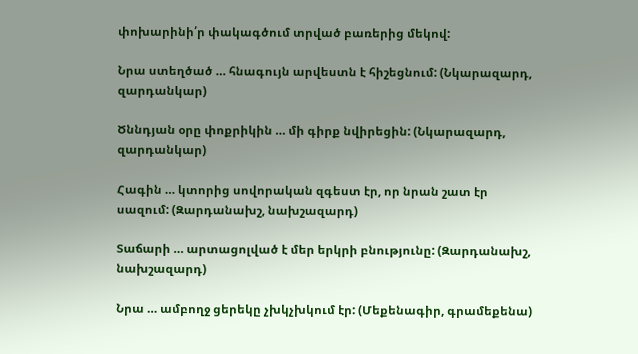փոխարինի՛ր փակագծում տրված բառերից մեկով:

Նրա ստեղծած … հնագույն արվեստն է հիշեցնում: (Նկարազարդ, զարդանկար)

Ծննդյան օրը փոքրիկին … մի գիրք նվիրեցին: (Նկարազարդ, զարդանկար)

Հագին … կտորից սովորական զգեստ էր, որ նրան շատ էր սազում: (Զարդանախշ, նախշազարդ)

Տաճարի … արտացոլված է մեր երկրի բնությունը: (Զարդանախշ, նախշազարդ)

Նրա … ամբողջ ցերեկը չխկչխկում էր: (Մեքենագիր, գրամեքենա)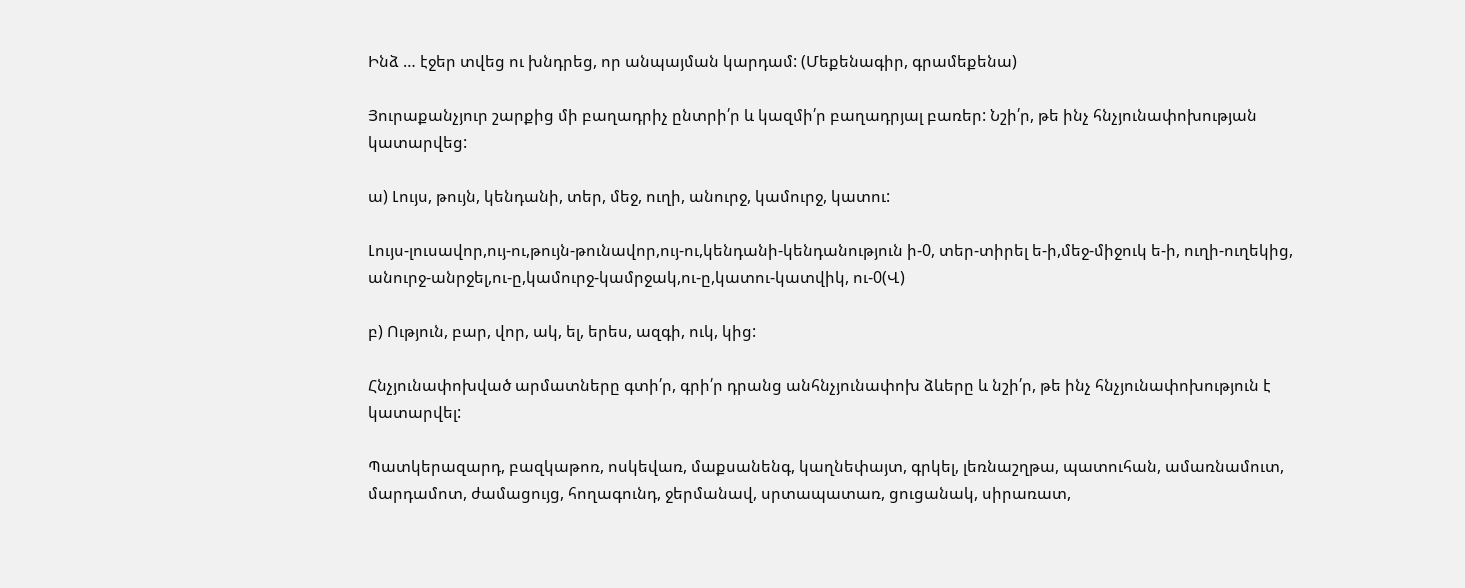Ինձ … էջեր տվեց ու խնդրեց, որ անպայման կարդամ: (Մեքենագիր, գրամեքենա)

Յուրաքանչյուր շարքից մի բաղադրիչ ընտրի՛ր և կազմի՛ր բաղադրյալ բառեր: Նշի՛ր, թե ինչ հնչյունափոխության կատարվեց:

ա) Լույս, թույն, կենդանի, տեր, մեջ, ուղի, անուրջ, կամուրջ, կատու:

Լույս-լուսավոր,ույ-ու,թույն-թունավոր,ույ-ու,կենդանի-կենդանություն ի-0, տեր-տիրել ե-ի,մեջ-միջուկ ե-ի, ուղի-ուղեկից, անուրջ-անրջել,ու-ը,կամուրջ-կամրջակ,ու-ը,կատու-կատվիկ, ու-0(Վ)

բ) Ություն, բար, վոր, ակ, ել, երես, ազգի, ուկ, կից:

Հնչյունափոխված արմատները գտի՛ր, գրի՛ր դրանց անհնչյունափոխ ձևերը և նշի՛ր, թե ինչ հնչյունափոխություն է կատարվել:

Պատկերազարդ, բազկաթոռ, ոսկեվառ, մաքսանենգ, կաղնեփայտ, գրկել, լեռնաշղթա, պատուհան, ամառնամուտ, մարդամոտ, ժամացույց, հողագունդ, ջերմանավ, սրտապատառ, ցուցանակ, սիրառատ,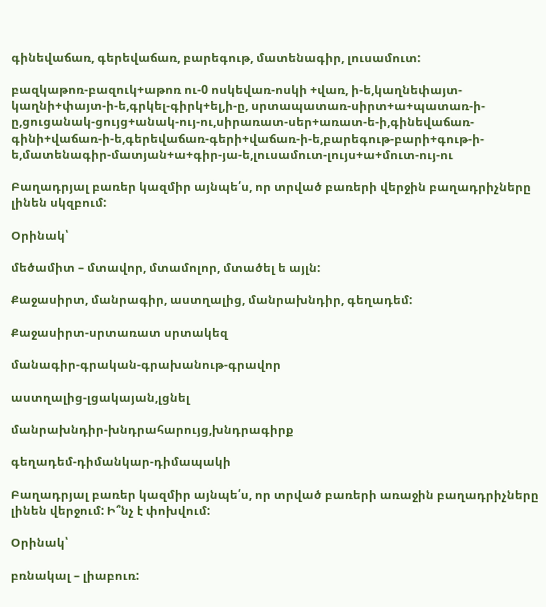գինեվաճառ, գերեվաճառ, բարեգութ, մատենագիր, լուսամուտ:

բազկաթոռ-բազուկ+աթոռ ու-0 ոսկեվառ-ոսկի +վառ, ի-ե,կաղնեփայտ-կաղնի+փայտ-ի-ե,գրկել-գիրկ+ել,ի-ը, սրտապատառ-սիրտ+ա+պատառ-ի-ը,ցուցանակ-ցույց+անակ-ույ-ու,սիրառատ-սեր+առատ-ե-ի,գինեվաճառ-գինի+վաճառ-ի-ե,գերեվաճառ-գերի+վաճառ-ի-ե,բարեգութ-բարի+գութ-ի-ե,մատենագիր-մատյան+ա+գիր-յա-ե,լուսամուտ-լույս+ա+մուտ-ույ-ու

Բաղադրյալ բառեր կազմիր այնպե՛ս, որ տրված բառերի վերջին բաղադրիչները լինեն սկզբում:

Օրինակ՝

մեծամիտ – մտավոր, մտամոլոր, մտածել ե այլն:

Քաջասիրտ, մանրագիր, աստղալից, մանրախնդիր, գեղադեմ:

Քաջասիրտ-սրտառատ սրտակեզ

մանագիր-գրական-գրախանութ-գրավոր

աստղալից-լցակայան,լցնել

մանրախնդիր-խնդրահարույց,խնդրագիրք

գեղադեմ-դիմանկար-դիմապակի

Բաղադրյալ բառեր կազմիր այնպե՛ս, որ տրված բառերի առաջին բաղադրիչները լինեն վերջում: Ի՞նչ է փոխվում:

Օրինակ՝

բռնակալ – լիաբուռ: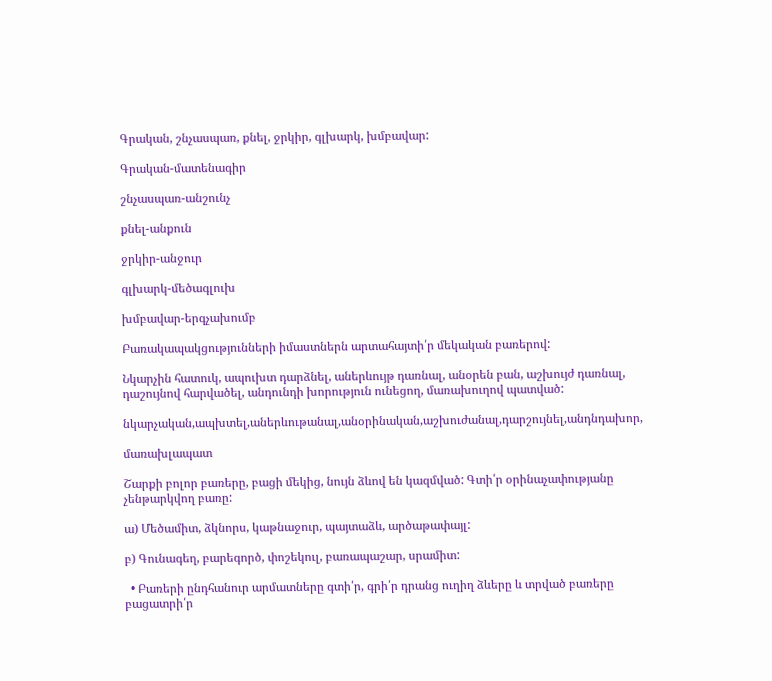Գրական, շնչասպառ, քնել, ջրկիր, գլխարկ, խմբավար:

Գրական-մատենագիր

շնչասպառ-անշունչ

քնել-անքուն

ջրկիր-անջուր

գլխարկ-մեծագլուխ

խմբավար-երգչախումբ

Բառակապակցությունների իմաստներն արտահայտի՛ր մեկական բառերով:

Նկարչին հատուկ, ապուխտ դարձնել, աներևույթ դառնալ, անօրեն բան, աշխույժ դառնալ, դաշույնով հարվածել, անդունդի խորություն ունեցող, մառախուղով պատված:

նկարչական,ապխտել,աներևութանալ,անօրինական,աշխուժանալ,դարշույնել,անդնդախոր,

մառախլապատ

Շարքի բոլոր բառերը, բացի մեկից, նույն ձևով են կազմված: Գտի՛ր օրինաչափությանը չենթարկվող բառը:

ա) Մեծամիտ, ձկնորս, կաթնաջուր, պայտաձև, արծաթափայլ:

բ) Գունագեղ, բարեգործ, փոշեկուլ, բառապաշար, սրամիտ:

  • Բառերի ընդհանուր արմատները գտի՛ր, գրի՛ր դրանց ուղիղ ձևերը և տրված բառերը բացատրի՛ր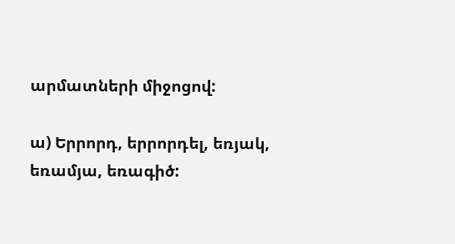արմատների միջոցով:

ա) Երրորդ, երրորդել, եռյակ, եռամյա, եռագիծ: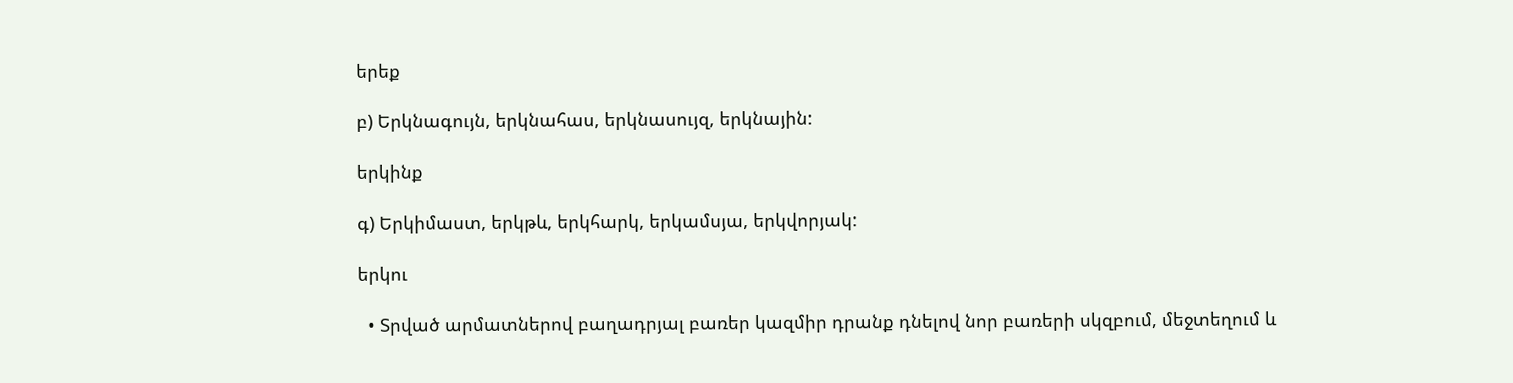երեք

բ) Երկնագույն, երկնահաս, երկնասույզ, երկնային:

երկինք

գ) Երկիմաստ, երկթև, երկհարկ, երկամսյա, երկվորյակ:

երկու

  • Տրված արմատներով բաղադրյալ բառեր կազմիր դրանք դնելով նոր բառերի սկզբում, մեջտեղում և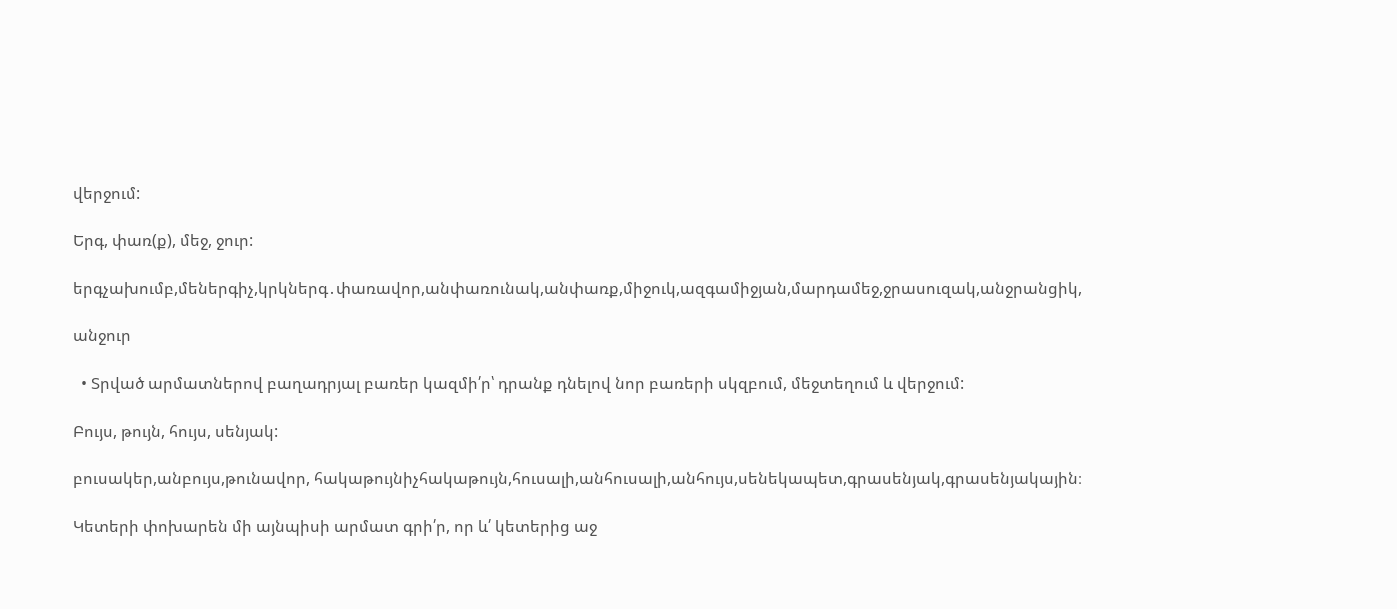վերջում:

Երգ, փառ(ք), մեջ, ջուր:

երգչախումբ,մեներգիչ,կրկներգ․փառավոր,անփառունակ,անփառք,միջուկ,ազգամիջյան,մարդամեջ,ջրասուզակ,անջրանցիկ,

անջուր

  • Տրված արմատներով բաղադրյալ բառեր կազմի՛ր՝ դրանք դնելով նոր բառերի սկզբում, մեջտեղում և վերջում:

Բույս, թույն, հույս, սենյակ:

բուսակեր,անբույս,թունավոր, հակաթույնիչհակաթույն,հուսալի,անհուսալի,անհույս,սենեկապետ,գրասենյակ,գրասենյակային։

Կետերի փոխարեն մի այնպիսի արմատ գրի՛ր, որ և՛ կետերից աջ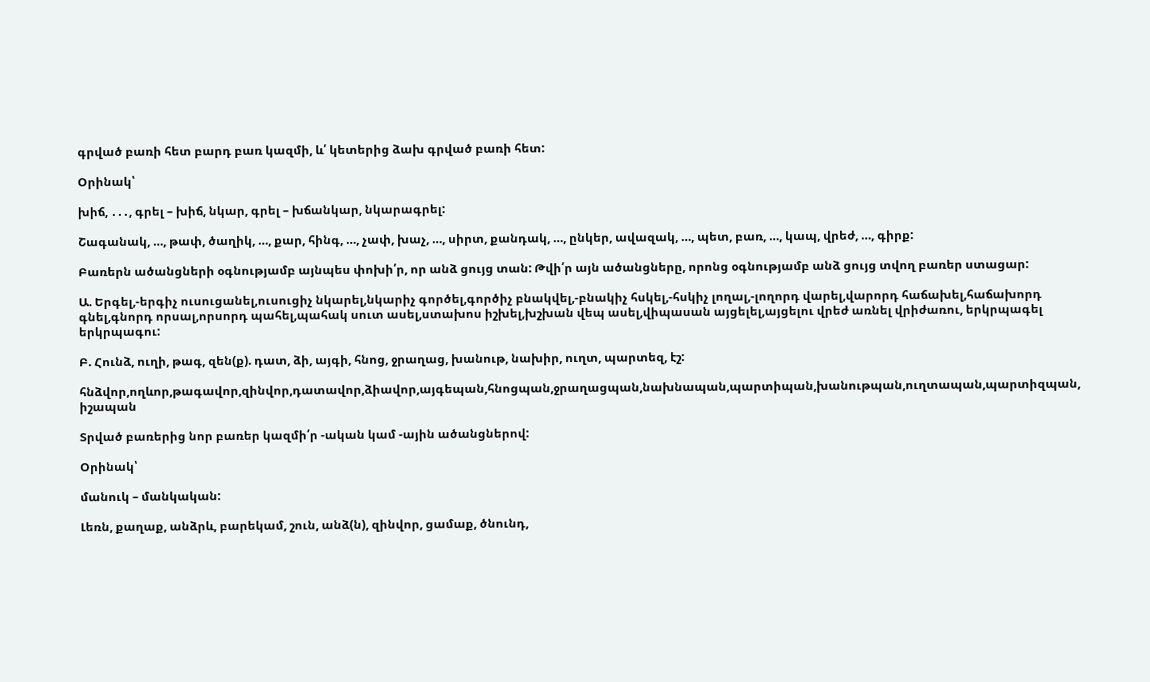գրված բառի հետ բարդ բառ կազմի, և՛ կետերից ձախ գրված բառի հետ:

Օրինակ՝

խիճ, ․․․, գրել – խիճ, նկար, գրել – խճանկար, նկարագրել:

Շագանակ, …, թափ, ծաղիկ, …, քար, հինգ, …, չափ, խաչ, …, սիրտ, քանդակ, …, ընկեր, ավազակ, …, պետ, բառ, …, կապ, վրեժ, …, գիրք:

Բառերն ածանցների օգնությամբ այնպես փոխի՛ր, որ անձ ցույց տան: Թվի՛ր այն ածանցները, որոնց օգնությամբ անձ ցույց տվող բառեր ստացար:

Ա. Երգել,-երգիչ ուսուցանել,ուսուցիչ նկարել,նկարիչ գործել,գործիչ բնակվել,-բնակիչ հսկել,-հսկիչ լողալ,-լողորդ վարել,վարորդ հաճախել,հաճախորդ գնել,գնորդ որսալ,որսորդ պահել,պահակ սուտ ասել,ստախոս իշխել,խշխան վեպ ասել,վիպասան այցելել,այցելու վրեժ առնել վրիժառու, երկրպագել երկրպագու:

Բ. Հունձ, ուղի, թագ, զեն(ք). դատ, ձի, այգի, հնոց, ջրաղաց, խանութ, նախիր, ուղտ, պարտեզ, էշ:

հնձվոր,ողևոր,թագավոր,զինվոր,դատավոր,ձիավոր,այգեպան,հնոցպան,ջրաղացպան,նախնապան,պարտիպան,խանութպան,ուղտապան,պարտիզպան, իշապան

Տրված բառերից նոր բառեր կազմի՛ր -ական կամ -ային ածանցներով:

Օրինակ՝

մանուկ – մանկական:

Լեռն, քաղաք, անձրև, բարեկամ, շուն, անձ(ն), զինվոր, ցամաք, ծնունդ,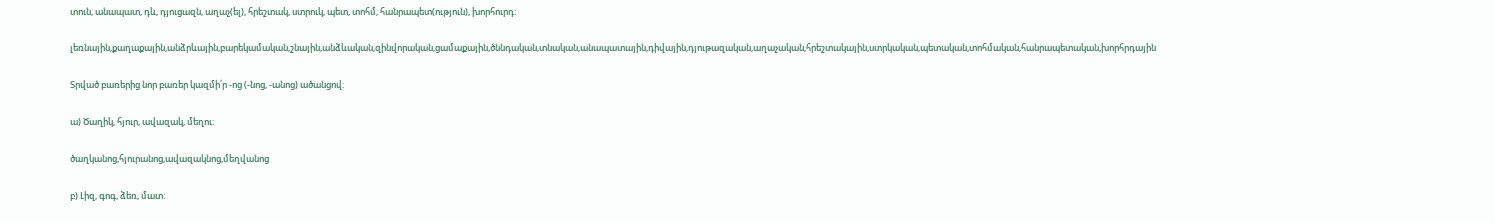տուն, անապատ, դև, դյուցազն, աղաչ(ել), հրեշտակ, ստրուկ, պետ, տոհմ, հանրապետ(ություն), խորհուրդ:

լեռնային,քաղաքային,անձրևային,բարեկամական,շնային,անձևական,զինվորական,ցամաքային,ծննդական,տնական,անապատային,դիվային,դյութազական,աղաչական,հրեշտակային,ստրկական,պետական,տոհմական,հանրապետական,խորհրդային

Տրված բառերից նոր բառեր կազմի՛ր -ոց (-նոց, -անոց) ածանցով:

ա) Ծաղիկ, հյուր, ավազակ, մեղու:

ծաղկանոց,հյուրանոց,ավազակնոց,մեղվանոց

բ) Լիզ, գոգ, ձեռ, մատ: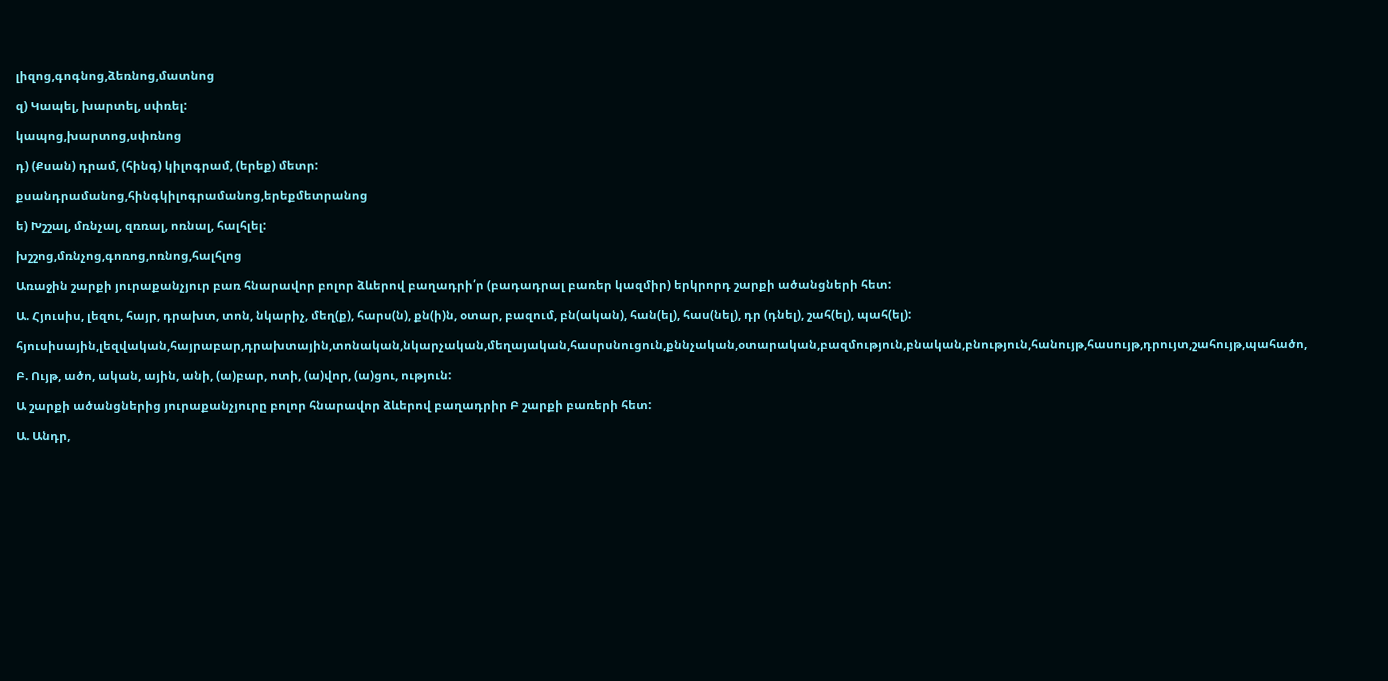լիզոց,գոգնոց,ձեռնոց,մատնոց

զ) Կապել, խարտել, սփռել:

կապոց,խարտոց,սփռնոց

դ) (Քսան) դրամ, (հինգ) կիլոգրամ, (երեք) մետր:

քսանդրամանոց,հինգկիլոգրամանոց,երեքմետրանոց

ե) Խշշալ, մռնչալ, զռռալ, ոռնալ, հալհլել:

խշշոց,մռնչոց,գոռոց,ոռնոց,հալհլոց

Առաջին շարքի յուրաքանչյուր բառ հնարավոր բոլոր ձևերով բաղադրի՛ր (բադադրալ բառեր կազմիր) երկրորդ շարքի ածանցների հետ:

Ա. Հյուսիս, լեզու, հայր, դրախտ, տոն, նկարիչ, մեղ(ք), հարս(ն), քն(ի)ն, օտար, բազում, բն(ական), հան(ել), հաս(նել), դր (դնել), շահ(ել), պահ(ել):

հյուսիսային,լեզվական,հայրաբար,դրախտային,տոնական,նկարչական,մեղայական,հասրսնուցուն,քննչական,օտարական,բազմություն,բնական,բնություն,հանույթ,հասույթ,դրույտ,շահույթ,պահածո,

Բ. Ույթ, ածո, ական, ային, անի, (ա)բար, ոտի, (ա)վոր, (ա)ցու, ություն:

Ա շարքի ածանցներից յուրաքանչյուրը բոլոր հնարավոր ձևերով բաղադրիր Բ շարքի բառերի հետ:

Ա. Անդր,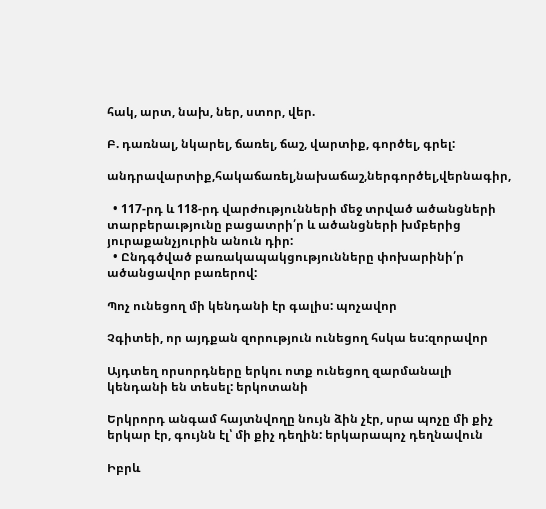հակ, արտ, նախ, ներ, ստոր, վեր.

Բ. դառնալ, նկարել, ճառել, ճաշ, վարտիք, գործել, գրել:

անդրավարտիք,հակաճառել,նախաճաշ,ներգործել,վերնագիր,

  • 117-րդ և 118-րդ վարժությունների մեջ տրված ածանցների տարբերաւթյունը բացատրի՛ր և ածանցների խմբերից յուրաքանչյուրին անուն դիր:
  • Ընդգծված բառակապակցությունները փոխարինի՛ր ածանցավոր բառերով:

Պոչ ունեցող մի կենդանի էր գալիս: պոչավոր

Չգիտեի, որ այդքան զորություն ունեցող հսկա ես:զորավոր

Այդտեղ որսորդները երկու ոտք ունեցող զարմանալի կենդանի են տեսել: երկոտանի

Երկրորդ անգամ հայտնվողը նույն ձին չէր, սրա պոչը մի քիչ երկար էր, գույնն էլ՝ մի քիչ դեղին: երկարապոչ դեղնավուն

Իբրև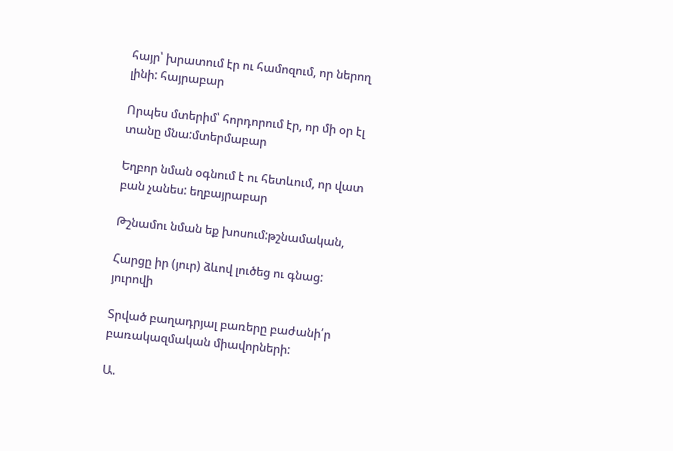հայր՝ խրատում էր ու համոզում, որ ներող լինի: հայրաբար

Որպես մտերիմ՝ հորդորում էր, որ մի օր էլ տանը մնա:մտերմաբար

Եղբոր նման օգնում է ու հետևում, որ վատ բան չանես: եղբայրաբար

Թշնամու նման եք խոսում:թշնամական,

Հարցը իր (յուր) ձևով լուծեց ու գնաց: յուրովի

Տրված բաղադրյալ բառերը բաժանի՛ր բառակազմական միավորների:

Ա.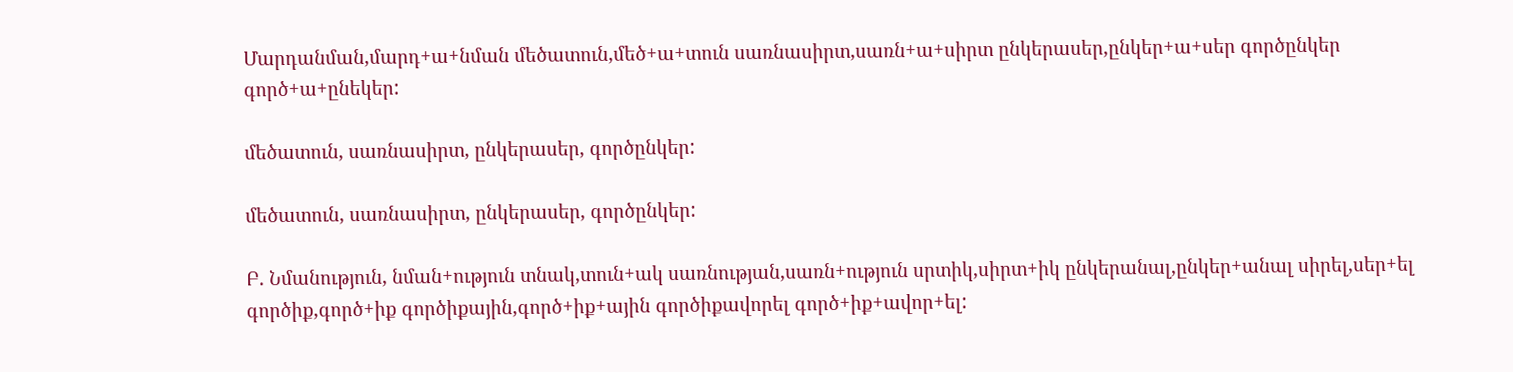Մարդանման,մարդ+ա+նման մեծատուն,մեծ+ա+տուն սառնասիրտ,սառն+ա+սիրտ ընկերասեր,ընկեր+ա+սեր գործընկեր գործ+ա+ընեկեր:

մեծատուն, սառնասիրտ, ընկերասեր, գործընկեր:

մեծատուն, սառնասիրտ, ընկերասեր, գործընկեր:

Բ. Նմանություն, նման+ություն տնակ,տուն+ակ սառնության,սառն+ություն սրտիկ,սիրտ+իկ ընկերանալ,ընկեր+անալ սիրել,սեր+ել գործիք,գործ+իք գործիքային,գործ+իք+ային գործիքավորել գործ+իք+ավոր+ել: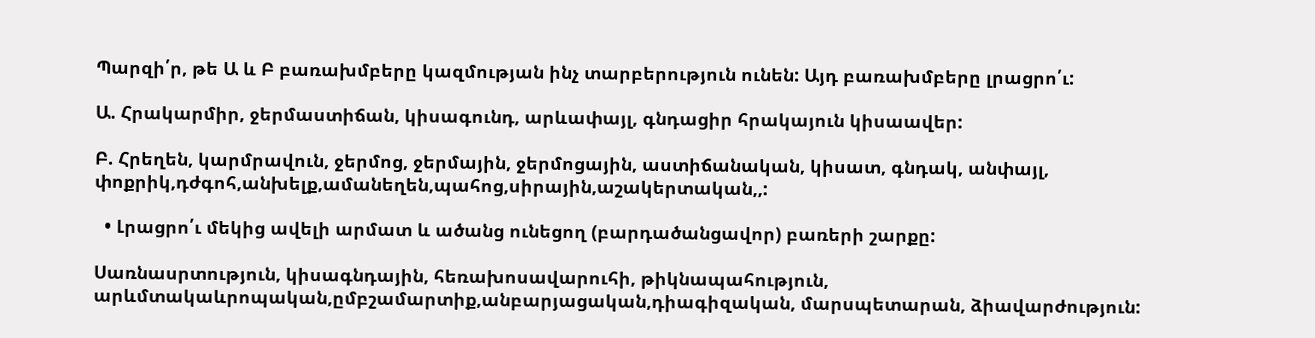Պարզի՛ր, թե Ա և Բ բառախմբերը կազմության ինչ տարբերություն ունեն: Այդ բառախմբերը լրացրո՛ւ:

Ա. Հրակարմիր, ջերմաստիճան, կիսագունդ, արևափայլ, գնդացիր հրակայուն կիսաավեր:

Բ. Հրեղեն, կարմրավուն, ջերմոց, ջերմային, ջերմոցային, աստիճանական, կիսատ, գնդակ, անփայլ, փոքրիկ,դժգոհ,անխելք,ամանեղեն,պահոց,սիրային,աշակերտական,,:

  • Լրացրո՛ւ մեկից ավելի արմատ և ածանց ունեցող (բարդածանցավոր) բառերի շարքը:

Սառնասրտություն, կիսագնդային, հեռախոսավարուհի, թիկնապահություն, արևմտակաևրոպական,ըմբշամարտիք,անբարյացական,դիագիզական, մարսպետարան, ձիավարժություն: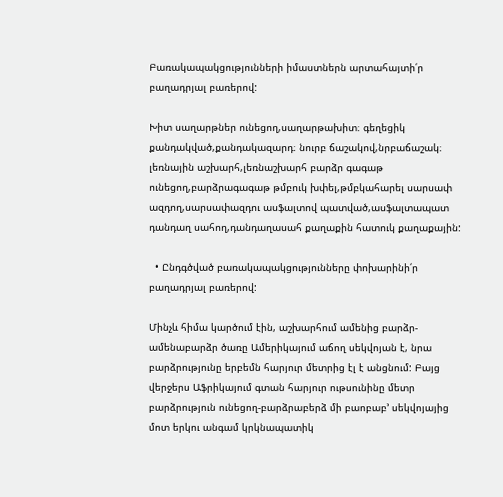Բառակապակցությունների իմաստներն արտահայտի՛ր բաղադրյալ բառերով:

Խիտ սաղարթներ ունեցող,սաղարթախիտ։ գեղեցիկ քանդակված,քանդակազարդ։ նուրբ ճաշակով,նրբաճաշակ։ լեռնային աշխարհ,լեռնաշխարհ բարձր գագաթ ունեցող,բարձրագագաթ թմբուկ խփել,թմբկահարել սարսափ ազդող,սարսափազդու ասֆալտով պատված,ասֆալտապատ դանդաղ սահող,դանդաղասահ քաղաքին հատուկ քաղաքային:

  • Ընդգծված բառակապակցությունները փոխարինի՛ր բաղադրյալ բառերով:

Մինչև հիմա կարծում էին, աշխարհում ամենից բարձր-ամենաբարձր ծառը Ամերիկայում աճող սեկվոյան է, նրա բարձրությունը երբեմն հարյուր մետրից էլ է անցնում: Բայց վերջերս Աֆրիկայում գտան հարյուր ութսունինը մետր բարձրություն ունեցող-բարձրաբերձ մի բաոբաբ’ սեկվոյայից մոտ երկու անգամ կրկնապատիկ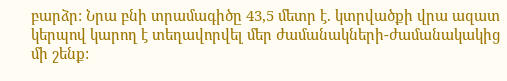բարձր: Նրա բնի տրամագիծը 43,5 մետր է. կտրվածքի վրա ազատ կերպով կարող է տեղավորվել մեր ժամանակների-ժամանակակից մի շենք: